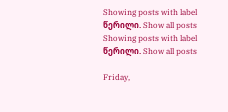Showing posts with label წერილი. Show all posts
Showing posts with label წერილი. Show all posts

Friday,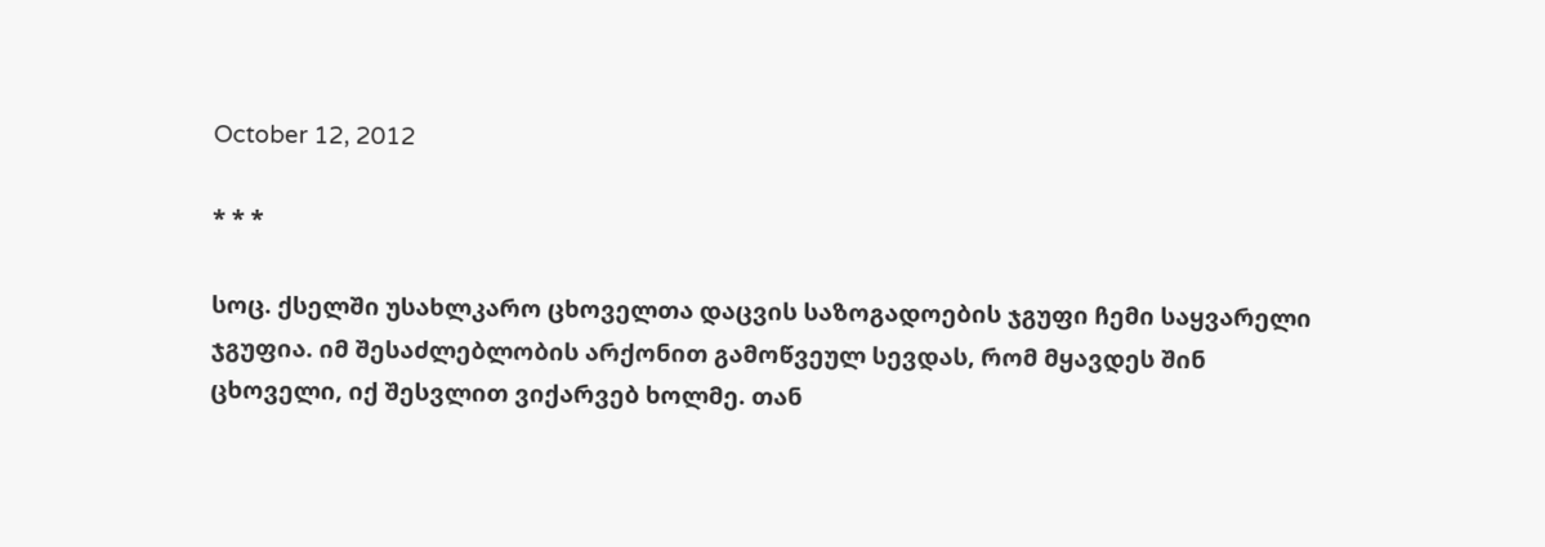October 12, 2012

* * *

სოც. ქსელში უსახლკარო ცხოველთა დაცვის საზოგადოების ჯგუფი ჩემი საყვარელი ჯგუფია. იმ შესაძლებლობის არქონით გამოწვეულ სევდას, რომ მყავდეს შინ ცხოველი, იქ შესვლით ვიქარვებ ხოლმე. თან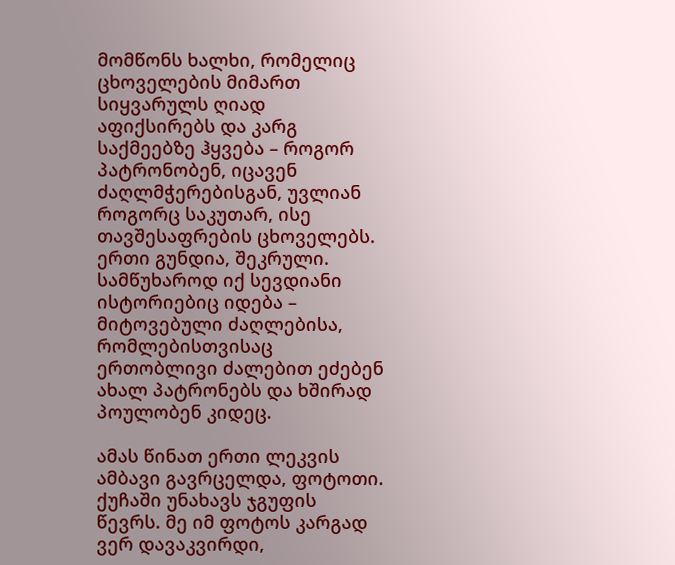მომწონს ხალხი, რომელიც ცხოველების მიმართ სიყვარულს ღიად აფიქსირებს და კარგ საქმეებზე ჰყვება – როგორ პატრონობენ, იცავენ ძაღლმჭერებისგან, უვლიან როგორც საკუთარ, ისე თავშესაფრების ცხოველებს. ერთი გუნდია, შეკრული. სამწუხაროდ იქ სევდიანი ისტორიებიც იდება – მიტოვებული ძაღლებისა, რომლებისთვისაც ერთობლივი ძალებით ეძებენ ახალ პატრონებს და ხშირად პოულობენ კიდეც.

ამას წინათ ერთი ლეკვის ამბავი გავრცელდა, ფოტოთი. ქუჩაში უნახავს ჯგუფის წევრს. მე იმ ფოტოს კარგად ვერ დავაკვირდი,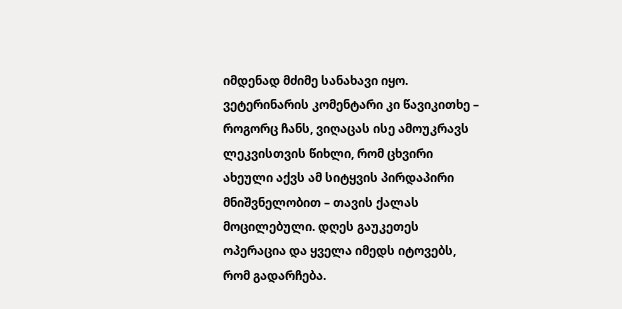იმდენად მძიმე სანახავი იყო. ვეტერინარის კომენტარი კი წავიკითხე – როგორც ჩანს, ვიღაცას ისე ამოუკრავს ლეკვისთვის წიხლი, რომ ცხვირი ახეული აქვს ამ სიტყვის პირდაპირი მნიშვნელობით – თავის ქალას მოცილებული. დღეს გაუკეთეს ოპერაცია და ყველა იმედს იტოვებს, რომ გადარჩება.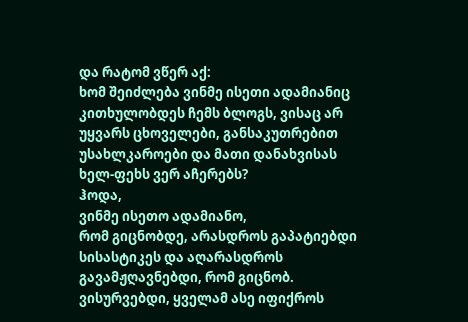და რატომ ვწერ აქ:
ხომ შეიძლება ვინმე ისეთი ადამიანიც კითხულობდეს ჩემს ბლოგს, ვისაც არ უყვარს ცხოველები, განსაკუთრებით უსახლკაროები და მათი დანახვისას ხელ-ფეხს ვერ აჩერებს?
ჰოდა,
ვინმე ისეთო ადამიანო,
რომ გიცნობდე, არასდროს გაპატიებდი სისასტიკეს და აღარასდროს გავამჟღავნებდი, რომ გიცნობ. ვისურვებდი, ყველამ ასე იფიქროს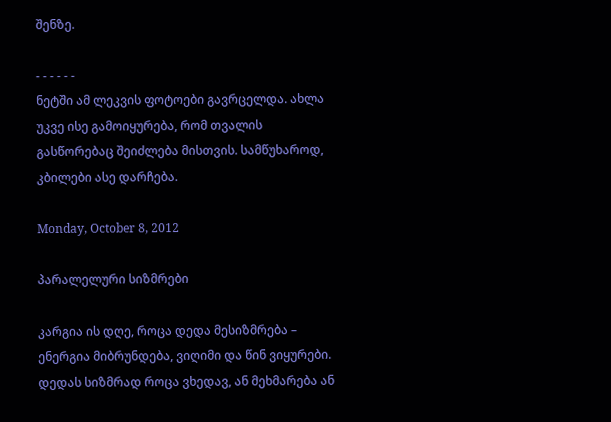შენზე.

- - - - - -
ნეტში ამ ლეკვის ფოტოები გავრცელდა. ახლა უკვე ისე გამოიყურება, რომ თვალის გასწორებაც შეიძლება მისთვის. სამწუხაროდ, კბილები ასე დარჩება.

Monday, October 8, 2012

პარალელური სიზმრები

კარგია ის დღე, როცა დედა მესიზმრება – ენერგია მიბრუნდება, ვიღიმი და წინ ვიყურები. დედას სიზმრად როცა ვხედავ, ან მეხმარება ან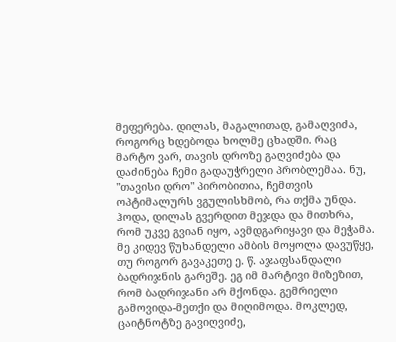მეფერება. დილას, მაგალითად, გამაღვიძა, როგორც ხდებოდა ხოლმე ცხადში. რაც მარტო ვარ, თავის დროზე გაღვიძება და დაძინება ჩემი გადაუჭრელი პრობლემაა. ნუ, "თავისი დრო" პირობითია, ჩემთვის ოპტიმალურს ვგულისხმობ, რა თქმა უნდა. ჰოდა, დილას გვერდით მეჯდა და მითხრა, რომ უკვე გვიან იყო, ავმდგარიყავი და მეჭამა. მე კიდევ წუხანდელი ამბის მოყოლა დავუწყე,  თუ როგორ გავაკეთე ე. წ. აჯაფსანდალი ბადრიჯნის გარეშე. ეგ იმ მარტივი მიზეზით, რომ ბადრიჯანი არ მქონდა. გემრიელი გამოვიდა-მეთქი და მიღიმოდა. მოკლედ, ცაიტნოტზე გავიღვიძე,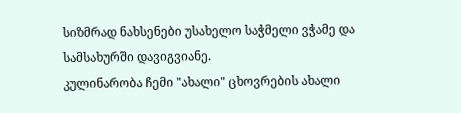სიზმრად ნახსენები უსახელო საჭმელი ვჭამე და სამსახურში დავიგვიანე.
კულინარობა ჩემი "ახალი" ცხოვრების ახალი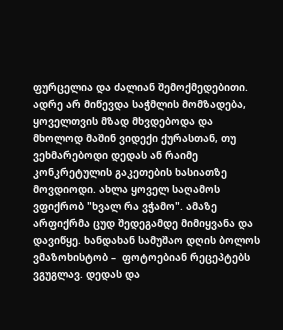ფურცელია და ძალიან შემოქმედებითი. ადრე არ მიწევდა საჭმლის მომზადება, ყოველთვის მზად მხვდებოდა და მხოლოდ მაშინ ვიდექი ქურასთან, თუ ვეხმარებოდი დედას ან რაიმე კონკრეტულის გაკეთების ხასიათზე მოვდიოდი. ახლა ყოველ საღამოს ვფიქრობ "ხვალ რა ვჭამო". ამაზე არფიქრმა ცუდ შედეგამდე მიმიყვანა და დავიწყე. ხანდახან სამუშაო დღის ბოლოს ვმაზოხისტობ –  ფოტოებიან რეცეპტებს ვგუგლავ. დედას და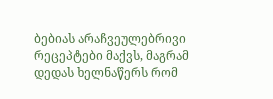ბებიას არაჩვეულებრივი რეცეპტები მაქვს, მაგრამ დედას ხელნაწერს რომ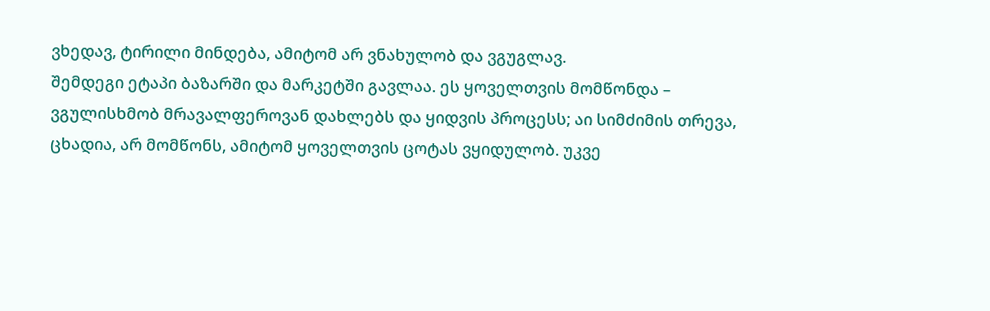ვხედავ, ტირილი მინდება, ამიტომ არ ვნახულობ და ვგუგლავ.
შემდეგი ეტაპი ბაზარში და მარკეტში გავლაა. ეს ყოველთვის მომწონდა – ვგულისხმობ მრავალფეროვან დახლებს და ყიდვის პროცესს; აი სიმძიმის თრევა, ცხადია, არ მომწონს, ამიტომ ყოველთვის ცოტას ვყიდულობ. უკვე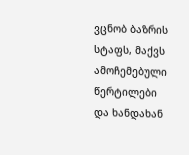ვცნობ ბაზრის სტაფს, მაქვს ამოჩემებული წერტილები და ხანდახან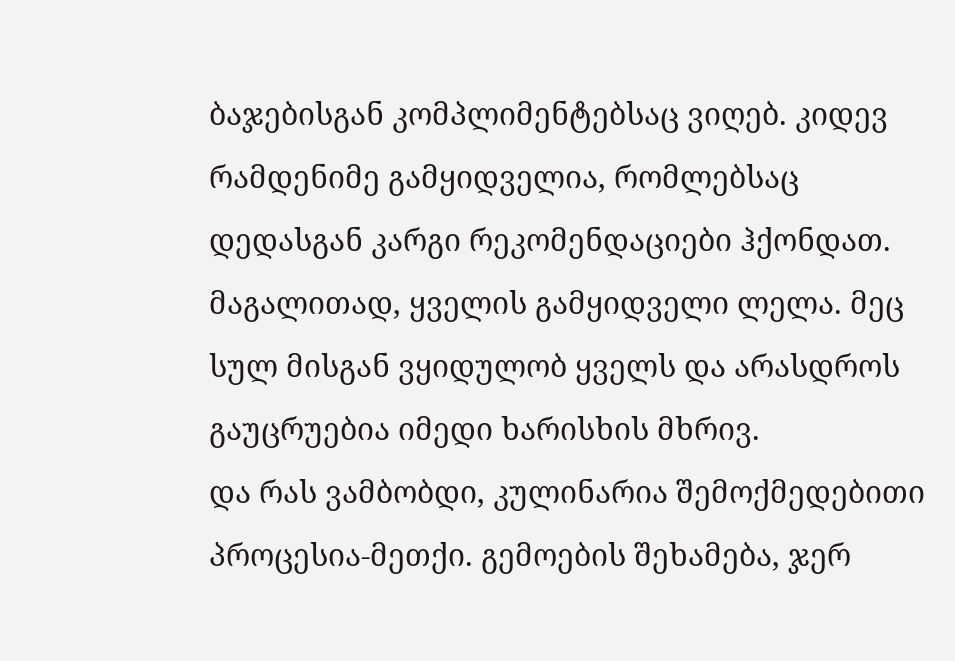ბაჯებისგან კომპლიმენტებსაც ვიღებ. კიდევ რამდენიმე გამყიდველია, რომლებსაც დედასგან კარგი რეკომენდაციები ჰქონდათ. მაგალითად, ყველის გამყიდველი ლელა. მეც სულ მისგან ვყიდულობ ყველს და არასდროს გაუცრუებია იმედი ხარისხის მხრივ.
და რას ვამბობდი, კულინარია შემოქმედებითი პროცესია-მეთქი. გემოების შეხამება, ჯერ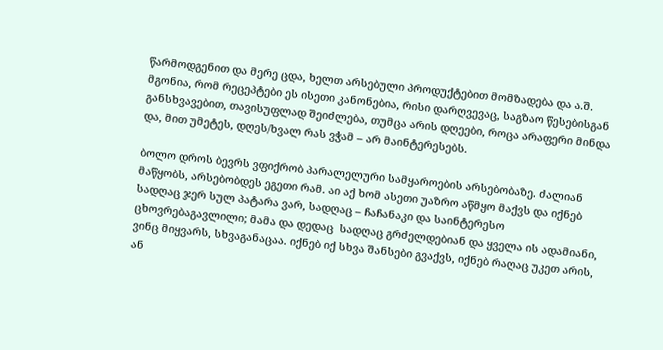წარმოდგენით და მერე ცდა, ხელთ არსებული პროდუქტებით მომზადება და ა.შ. მგონია, რომ რეცეპტები ეს ისეთი კანონებია, რისი დარღვევაც, საგზაო წესებისგან განსხვავებით, თავისუფლად შეიძლება, თუმცა არის დღეები, როცა არაფერი მინდა და, მით უმეტეს, დღეს/ხვალ რას ვჭამ – არ მაინტერესებს.

ბოლო დროს ბევრს ვფიქრობ პარალელური სამყაროების არსებობაზე. ძალიან მაწყობს, არსებობდეს ეგეთი რამ. აი აქ ხომ ასეთი უაზრო აწმყო მაქვს და იქნებ სადღაც ჯერ სულ პატარა ვარ, სადღაც – ჩაჩანაკი და საინტერესო ცხოვრებაგავლილი; მამა და დედაც  სადღაც გრძელდებიან და ყველა ის ადამიანი, ვინც მიყვარს, სხვაგანაცაა. იქნებ იქ სხვა შანსები გვაქვს, იქნებ რაღაც უკეთ არის, ან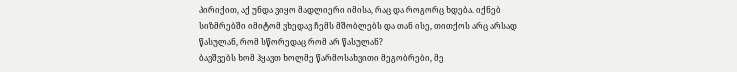პირიქით, აქ უნდა ვიყო მადლიერი იმისა, რაც და როგორც ხდება. იქნებ სიზმრებში იმიტომ ვხედავ ჩემს მშობლებს და თან ისე, თითქოს არც არსად წასულან, რომ სწორედაც რომ არ წასულან?
ბავშვებს ხომ ჰყავთ ხოლმე წარმოსახვითი მეგობრები, მე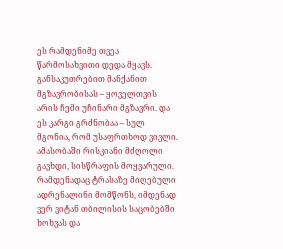ეს რამდენიმე თვეა წარმოსახვითი დედა მყავს. განსაკუთრებით მანქანით მგზავრობისას – ყოველთვის არის ჩემი უჩინარი მგზავრი. და ეს კარგი გრძნობაა – სულ მგონია, რომ უსაფრთხოდ ვივლი. ამასობაში რისკიანი მძღოლი გავხდი, სისწრაფის მოყვარული. რამდენადაც ტრასაზე მიღებული ადრენალინი მომწონს, იმდენად ვერ ვიტან თბილისის საცობებში ხოხვას და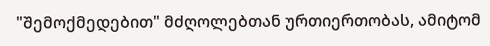"შემოქმედებით" მძღოლებთან ურთიერთობას, ამიტომ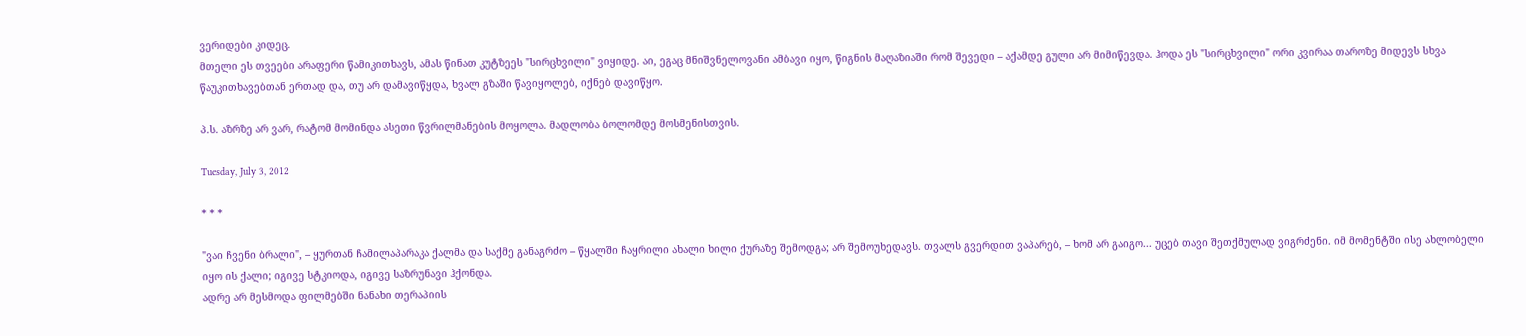ვერიდები კიდეც.
მთელი ეს თვეები არაფერი წამიკითხავს, ამას წინათ კუტზეეს "სირცხვილი" ვიყიდე. აი, ეგაც მნიშვნელოვანი ამბავი იყო, წიგნის მაღაზიაში რომ შევედი – აქამდე გული არ მიმიწევდა. ჰოდა ეს "სირცხვილი" ორი კვირაა თაროზე მიდევს სხვა წაუკითხავებთან ერთად და, თუ არ დამავიწყდა, ხვალ გზაში წავიყოლებ, იქნებ დავიწყო.

პ.ს. აზრზე არ ვარ, რატომ მომინდა ასეთი წვრილმანების მოყოლა. მადლობა ბოლომდე მოსმენისთვის.

Tuesday, July 3, 2012

* * *

"ვაი ჩვენი ბრალი", – ყურთან ჩამილაპარაკა ქალმა და საქმე განაგრძო – წყალში ჩაყრილი ახალი ხილი ქურაზე შემოდგა; არ შემოუხედავს. თვალს გვერდით ვაპარებ, – ხომ არ გაიგო... უცებ თავი შეთქმულად ვიგრძენი. იმ მომენტში ისე ახლობელი იყო ის ქალი; იგივე სტკიოდა, იგივე საზრუნავი ჰქონდა.
ადრე არ მესმოდა ფილმებში ნანახი თერაპიის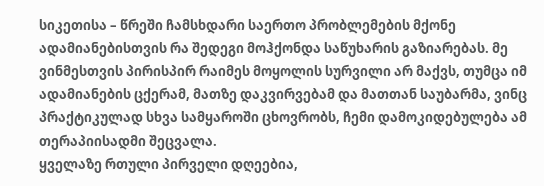სიკეთისა – წრეში ჩამსხდარი საერთო პრობლემების მქონე ადამიანებისთვის რა შედეგი მოჰქონდა საწუხარის გაზიარებას. მე ვინმესთვის პირისპირ რაიმეს მოყოლის სურვილი არ მაქვს, თუმცა იმ ადამიანების ცქერამ, მათზე დაკვირვებამ და მათთან საუბარმა, ვინც პრაქტიკულად სხვა სამყაროში ცხოვრობს, ჩემი დამოკიდებულება ამ თერაპიისადმი შეცვალა.
ყველაზე რთული პირველი დღეებია,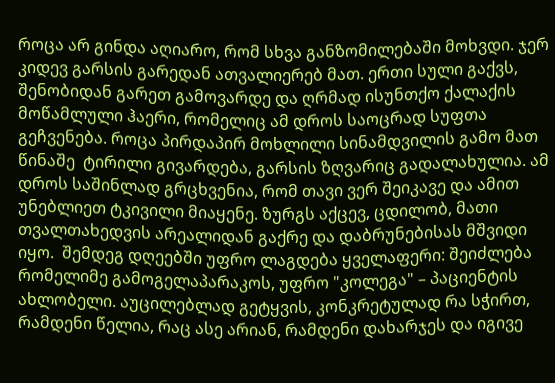როცა არ გინდა აღიარო, რომ სხვა განზომილებაში მოხვდი. ჯერ კიდევ გარსის გარედან ათვალიერებ მათ. ერთი სული გაქვს, შენობიდან გარეთ გამოვარდე და ღრმად ისუნთქო ქალაქის  მოწამლული ჰაერი, რომელიც ამ დროს საოცრად სუფთა გეჩვენება. როცა პირდაპირ მოხლილი სინამდვილის გამო მათ წინაშე  ტირილი გივარდება, გარსის ზღვარიც გადალახულია. ამ დროს საშინლად გრცხვენია, რომ თავი ვერ შეიკავე და ამით უნებლიეთ ტკივილი მიაყენე. ზურგს აქცევ, ცდილობ, მათი თვალთახედვის არეალიდან გაქრე და დაბრუნებისას მშვიდი იყო.  შემდეგ დღეებში უფრო ლაგდება ყველაფერი: შეიძლება რომელიმე გამოგელაპარაკოს, უფრო "კოლეგა" – პაციენტის ახლობელი. აუცილებლად გეტყვის, კონკრეტულად რა სჭირთ, რამდენი წელია, რაც ასე არიან, რამდენი დახარჯეს და იგივე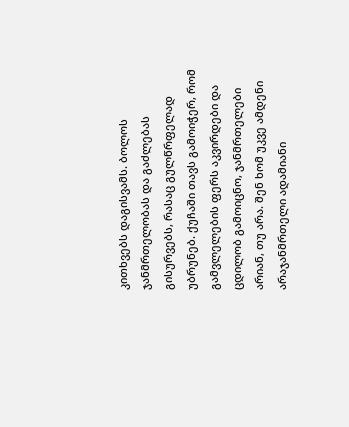კითხვებს დაგისვამს. ბოლოს ჯანმრთელობას და გაძლებას გისურვებს, რასაც გულწრფელად უბრუნებ. ქუჩაში თავს გამოიჭერ, რომ გამვლელების ფერს აკვირდები და ცდილობ გამოიცნო, ჯანმრთელები არიან, თუ არა. შენ ხომ უკვე ამდენი არაჯანმრთელი ადამიანი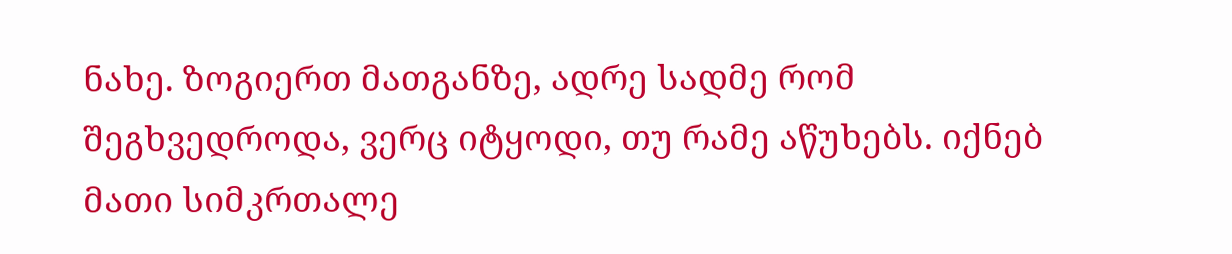ნახე. ზოგიერთ მათგანზე, ადრე სადმე რომ შეგხვედროდა, ვერც იტყოდი, თუ რამე აწუხებს. იქნებ მათი სიმკრთალე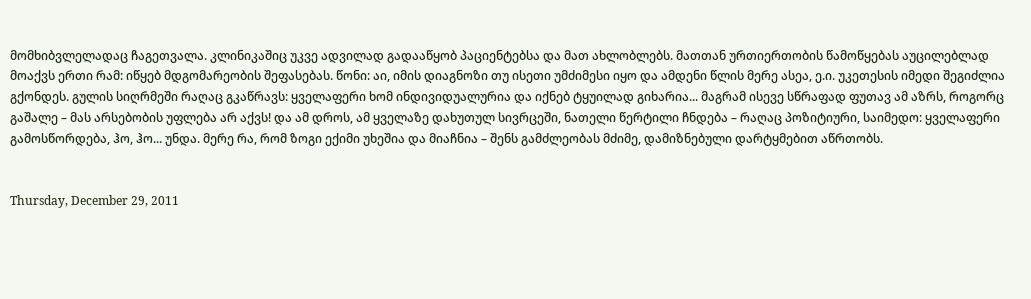მომხიბვლელადაც ჩაგეთვალა. კლინიკაშიც უკვე ადვილად გადააწყობ პაციენტებსა და მათ ახლობლებს. მათთან ურთიერთობის წამოწყებას აუცილებლად მოაქვს ერთი რამ: იწყებ მდგომარეობის შეფასებას. წონი: აი, იმის დიაგნოზი თუ ისეთი უმძიმესი იყო და ამდენი წლის მერე ასეა, ე.ი. უკეთესის იმედი შეგიძლია გქონდეს. გულის სიღრმეში რაღაც გკაწრავს: ყველაფერი ხომ ინდივიდუალურია და იქნებ ტყუილად გიხარია... მაგრამ ისევე სწრაფად ფუთავ ამ აზრს, როგორც გაშალე – მას არსებობის უფლება არ აქვს! და ამ დროს, ამ ყველაზე დახუთულ სივრცეში, ნათელი წერტილი ჩნდება – რაღაც პოზიტიური, საიმედო: ყველაფერი გამოსწორდება, ჰო, ჰო... უნდა. მერე რა, რომ ზოგი ექიმი უხეშია და მიაჩნია – შენს გამძლეობას მძიმე, დამიზნებული დარტყმებით აწრთობს.


Thursday, December 29, 2011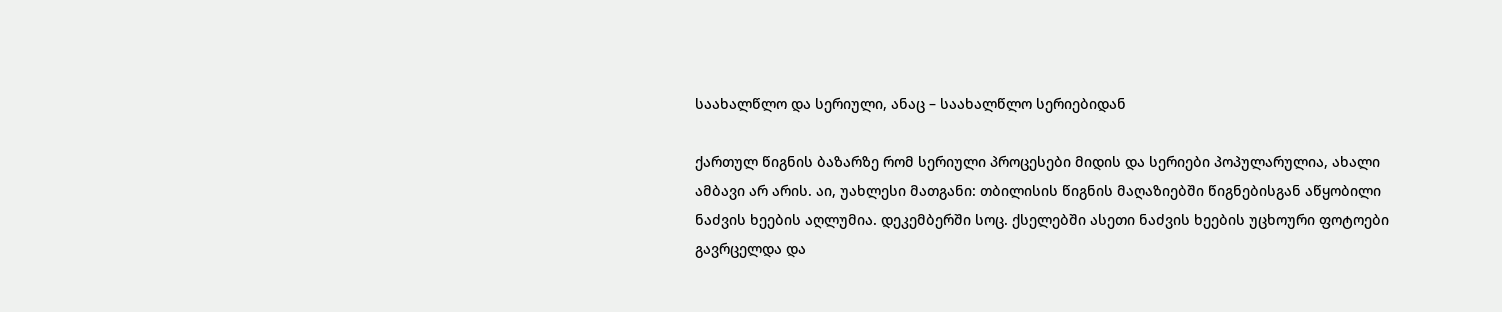საახალწლო და სერიული, ანაც – საახალწლო სერიებიდან

ქართულ წიგნის ბაზარზე რომ სერიული პროცესები მიდის და სერიები პოპულარულია, ახალი ამბავი არ არის. აი, უახლესი მათგანი: თბილისის წიგნის მაღაზიებში წიგნებისგან აწყობილი ნაძვის ხეების აღლუმია. დეკემბერში სოც. ქსელებში ასეთი ნაძვის ხეების უცხოური ფოტოები გავრცელდა და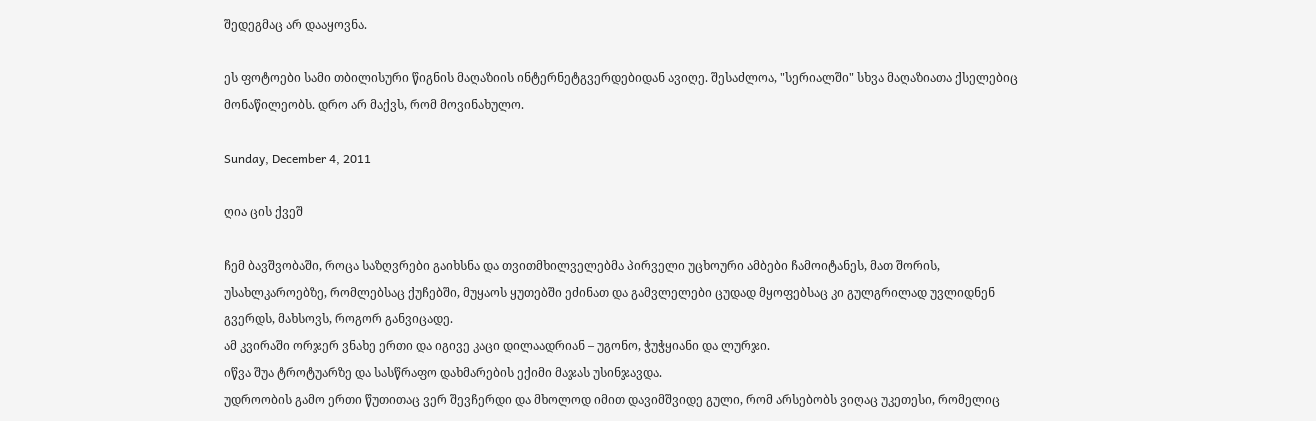შედეგმაც არ დააყოვნა.

ეს ფოტოები სამი თბილისური წიგნის მაღაზიის ინტერნეტგვერდებიდან ავიღე. შესაძლოა, "სერიალში" სხვა მაღაზიათა ქსელებიც მონაწილეობს. დრო არ მაქვს, რომ მოვინახულო.

Sunday, December 4, 2011

ღია ცის ქვეშ

ჩემ ბავშვობაში, როცა საზღვრები გაიხსნა და თვითმხილველებმა პირველი უცხოური ამბები ჩამოიტანეს, მათ შორის, უსახლკაროებზე, რომლებსაც ქუჩებში, მუყაოს ყუთებში ეძინათ და გამვლელები ცუდად მყოფებსაც კი გულგრილად უვლიდნენ გვერდს, მახსოვს, როგორ განვიცადე.
ამ კვირაში ორჯერ ვნახე ერთი და იგივე კაცი დილაადრიან – უგონო, ჭუჭყიანი და ლურჯი.
იწვა შუა ტროტუარზე და სასწრაფო დახმარების ექიმი მაჯას უსინჯავდა.
უდროობის გამო ერთი წუთითაც ვერ შევჩერდი და მხოლოდ იმით დავიმშვიდე გული, რომ არსებობს ვიღაც უკეთესი, რომელიც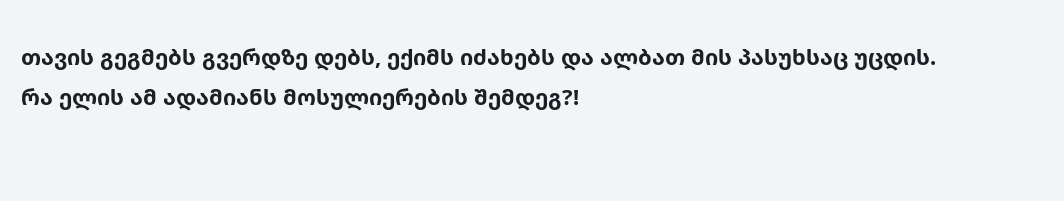თავის გეგმებს გვერდზე დებს, ექიმს იძახებს და ალბათ მის პასუხსაც უცდის.
რა ელის ამ ადამიანს მოსულიერების შემდეგ?!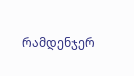რამდენჯერ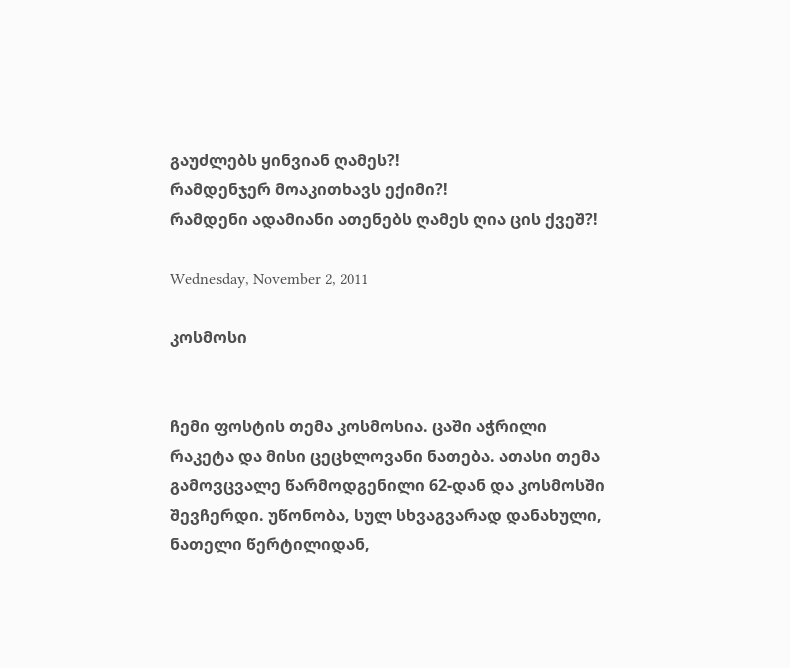გაუძლებს ყინვიან ღამეს?!
რამდენჯერ მოაკითხავს ექიმი?!
რამდენი ადამიანი ათენებს ღამეს ღია ცის ქვეშ?!

Wednesday, November 2, 2011

კოსმოსი


ჩემი ფოსტის თემა კოსმოსია. ცაში აჭრილი რაკეტა და მისი ცეცხლოვანი ნათება. ათასი თემა გამოვცვალე წარმოდგენილი 62-დან და კოსმოსში შევჩერდი. უწონობა, სულ სხვაგვარად დანახული, ნათელი წერტილიდან,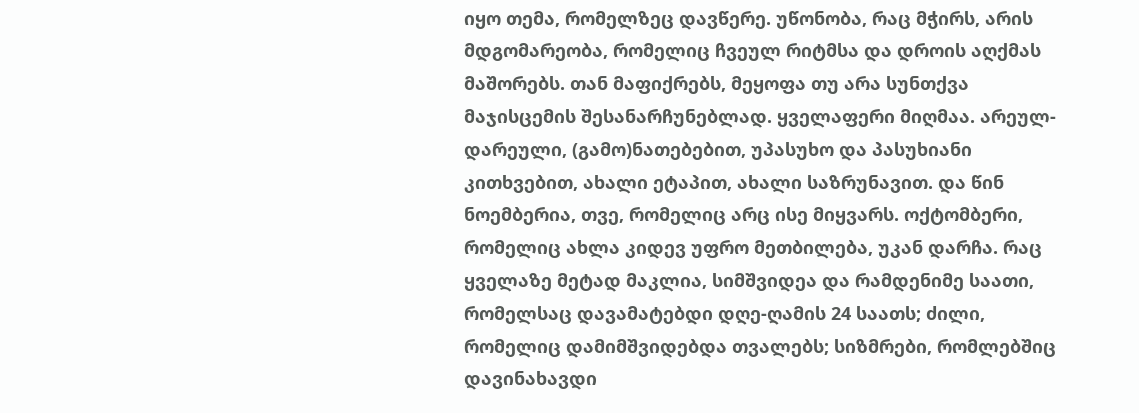იყო თემა, რომელზეც დავწერე. უწონობა, რაც მჭირს, არის მდგომარეობა, რომელიც ჩვეულ რიტმსა და დროის აღქმას მაშორებს. თან მაფიქრებს, მეყოფა თუ არა სუნთქვა მაჯისცემის შესანარჩუნებლად. ყველაფერი მიღმაა. არეულ-დარეული, (გამო)ნათებებით, უპასუხო და პასუხიანი კითხვებით, ახალი ეტაპით, ახალი საზრუნავით. და წინ ნოემბერია, თვე, რომელიც არც ისე მიყვარს. ოქტომბერი, რომელიც ახლა კიდევ უფრო მეთბილება, უკან დარჩა. რაც ყველაზე მეტად მაკლია, სიმშვიდეა და რამდენიმე საათი, რომელსაც დავამატებდი დღე-ღამის 24 საათს; ძილი, რომელიც დამიმშვიდებდა თვალებს; სიზმრები, რომლებშიც დავინახავდი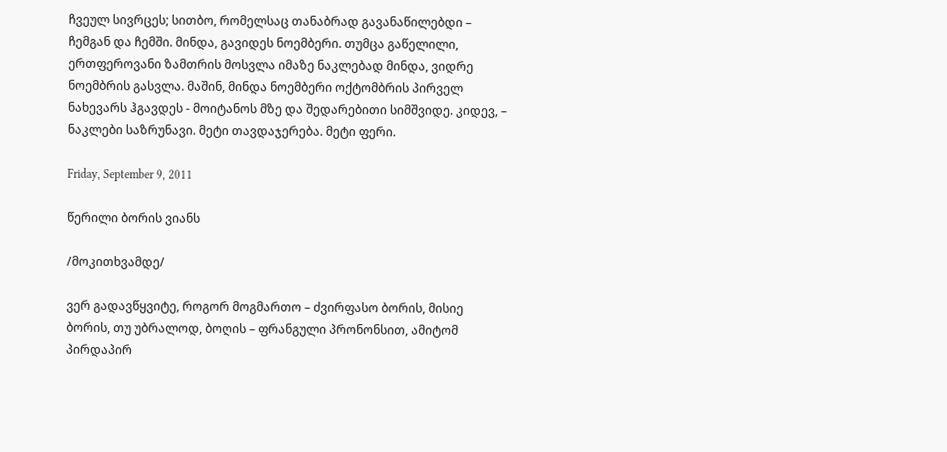ჩვეულ სივრცეს; სითბო, რომელსაც თანაბრად გავანაწილებდი – ჩემგან და ჩემში. მინდა, გავიდეს ნოემბერი. თუმცა გაწელილი, ერთფეროვანი ზამთრის მოსვლა იმაზე ნაკლებად მინდა, ვიდრე ნოემბრის გასვლა. მაშინ, მინდა ნოემბერი ოქტომბრის პირველ ნახევარს ჰგავდეს - მოიტანოს მზე და შედარებითი სიმშვიდე. კიდევ, – ნაკლები საზრუნავი. მეტი თავდაჯერება. მეტი ფერი.

Friday, September 9, 2011

წერილი ბორის ვიანს

/მოკითხვამდე/

ვერ გადავწყვიტე, როგორ მოგმართო – ძვირფასო ბორის, მისიე ბორის, თუ უბრალოდ, ბოღის – ფრანგული პრონონსით, ამიტომ პირდაპირ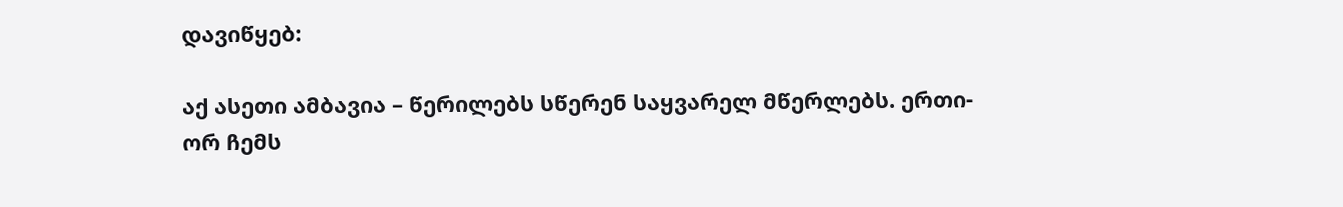დავიწყებ:

აქ ასეთი ამბავია – წერილებს სწერენ საყვარელ მწერლებს. ერთი-ორ ჩემს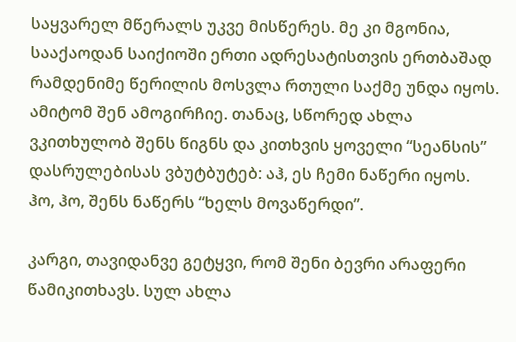საყვარელ მწერალს უკვე მისწერეს. მე კი მგონია, სააქაოდან საიქიოში ერთი ადრესატისთვის ერთბაშად რამდენიმე წერილის მოსვლა რთული საქმე უნდა იყოს. ამიტომ შენ ამოგირჩიე. თანაც, სწორედ ახლა ვკითხულობ შენს წიგნს და კითხვის ყოველი “სეანსის” დასრულებისას ვბუტბუტებ: აჰ, ეს ჩემი ნაწერი იყოს. ჰო, ჰო, შენს ნაწერს “ხელს მოვაწერდი”.

კარგი, თავიდანვე გეტყვი, რომ შენი ბევრი არაფერი წამიკითხავს. სულ ახლა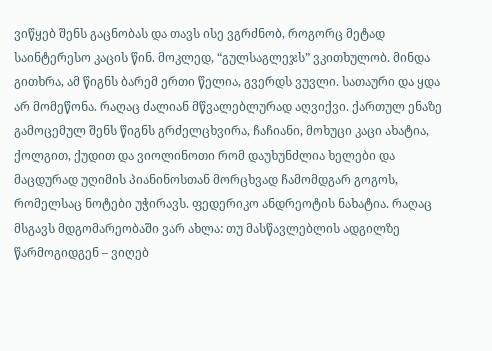ვიწყებ შენს გაცნობას და თავს ისე ვგრძნობ, როგორც მეტად საინტერესო კაცის წინ. მოკლედ, “გულსაგლეჯს” ვკითხულობ. მინდა გითხრა, ამ წიგნს ბარემ ერთი წელია, გვერდს ვუვლი. სათაური და ყდა არ მომეწონა. რაღაც ძალიან მწვალებლურად აღვიქვი. ქართულ ენაზე გამოცემულ შენს წიგნს გრძელცხვირა, ჩაჩიანი, მოხუცი კაცი ახატია, ქოლგით, ქუდით და ვიოლინოთი რომ დაუხუნძლია ხელები და მაცდურად უღიმის პიანინოსთან მორცხვად ჩამომდგარ გოგოს, რომელსაც ნოტები უჭირავს. ფედერიკო ანდრეოტის ნახატია. რაღაც მსგავს მდგომარეობაში ვარ ახლა: თუ მასწავლებლის ადგილზე წარმოგიდგენ – ვიღებ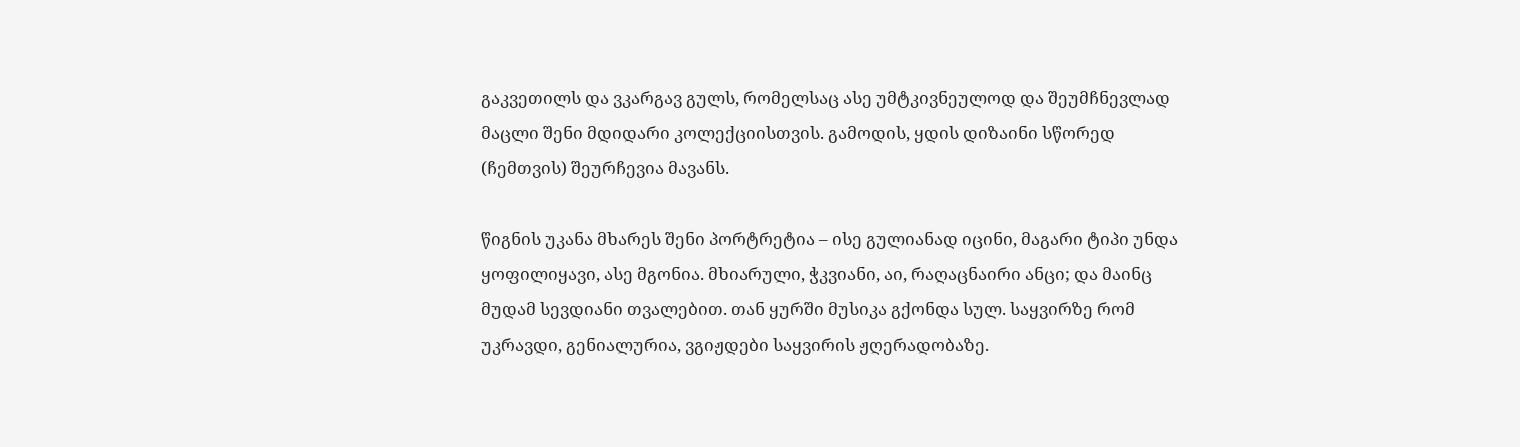გაკვეთილს და ვკარგავ გულს, რომელსაც ასე უმტკივნეულოდ და შეუმჩნევლად მაცლი შენი მდიდარი კოლექციისთვის. გამოდის, ყდის დიზაინი სწორედ (ჩემთვის) შეურჩევია მავანს.

წიგნის უკანა მხარეს შენი პორტრეტია – ისე გულიანად იცინი, მაგარი ტიპი უნდა ყოფილიყავი, ასე მგონია. მხიარული, ჭკვიანი, აი, რაღაცნაირი ანცი; და მაინც მუდამ სევდიანი თვალებით. თან ყურში მუსიკა გქონდა სულ. საყვირზე რომ უკრავდი, გენიალურია, ვგიჟდები საყვირის ჟღერადობაზე.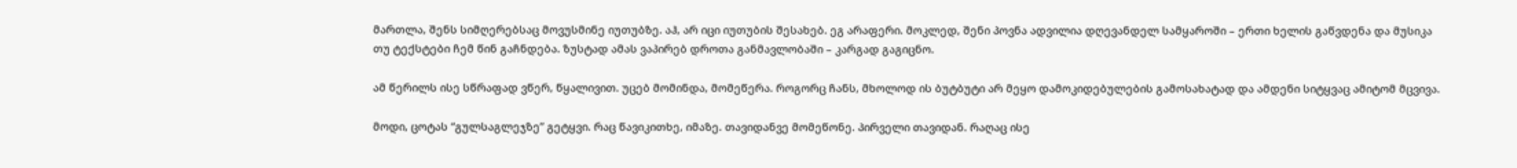მართლა, შენს სიმღერებსაც მოვუსმინე იუთუბზე. აჰ, არ იცი იუთუბის შესახებ. ეგ არაფერი. მოკლედ, შენი პოვნა ადვილია დღევანდელ სამყაროში – ერთი ხელის გაწვდენა და მუსიკა თუ ტექსტები ჩემ წინ გაჩნდება. ზუსტად ამას ვაპირებ დროთა განმავლობაში – კარგად გაგიცნო.

ამ წერილს ისე სწრაფად ვწერ, წყალივით. უცებ მომინდა, მომეწერა. როგორც ჩანს, მხოლოდ ის ბუტბუტი არ მეყო დამოკიდებულების გამოსახატად და ამდენი სიტყვაც ამიტომ მცვივა.

მოდი, ცოტას “გულსაგლეჯზე” გეტყვი. რაც წავიკითხე, იმაზე. თავიდანვე მომეწონე. პირველი თავიდან. რაღაც ისე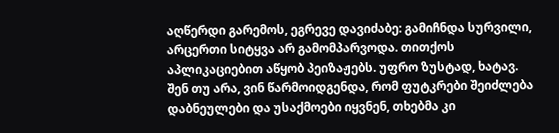აღწერდი გარემოს, ეგრევე დავიძაბე: გამიჩნდა სურვილი, არცერთი სიტყვა არ გამომპარვოდა. თითქოს აპლიკაციებით აწყობ პეიზაჟებს. უფრო ზუსტად, ხატავ. შენ თუ არა, ვინ წარმოიდგენდა, რომ ფუტკრები შეიძლება დაბნეულები და უსაქმოები იყვნენ, თხებმა კი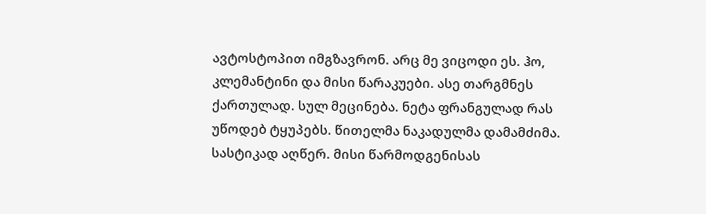ავტოსტოპით იმგზავრონ. არც მე ვიცოდი ეს. ჰო, კლემანტინი და მისი წარაკუები. ასე თარგმნეს ქართულად. სულ მეცინება. ნეტა ფრანგულად რას უწოდებ ტყუპებს. წითელმა ნაკადულმა დამამძიმა. სასტიკად აღწერ. მისი წარმოდგენისას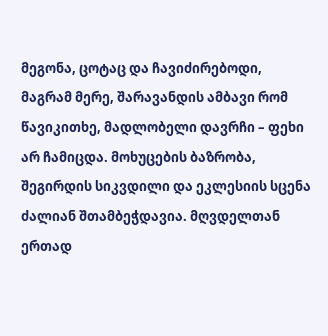მეგონა, ცოტაც და ჩავიძირებოდი, მაგრამ მერე, შარავანდის ამბავი რომ წავიკითხე, მადლობელი დავრჩი – ფეხი არ ჩამიცდა. მოხუცების ბაზრობა, შეგირდის სიკვდილი და ეკლესიის სცენა ძალიან შთამბეჭდავია. მღვდელთან ერთად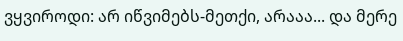ვყვიროდი: არ იწვიმებს-მეთქი, არააა... და მერე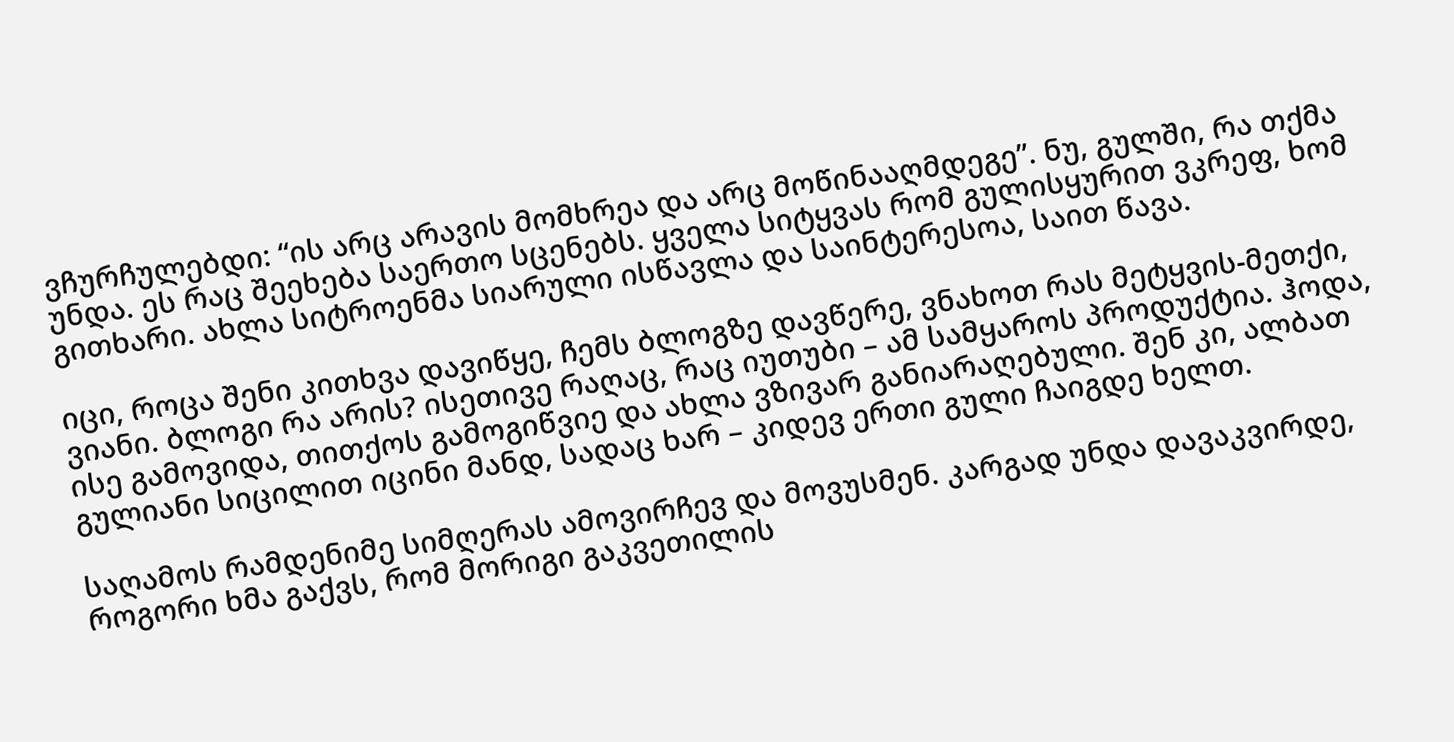ვჩურჩულებდი: “ის არც არავის მომხრეა და არც მოწინააღმდეგე”. ნუ, გულში, რა თქმა უნდა. ეს რაც შეეხება საერთო სცენებს. ყველა სიტყვას რომ გულისყურით ვკრეფ, ხომ გითხარი. ახლა სიტროენმა სიარული ისწავლა და საინტერესოა, საით წავა.

იცი, როცა შენი კითხვა დავიწყე, ჩემს ბლოგზე დავწერე, ვნახოთ რას მეტყვის-მეთქი, ვიანი. ბლოგი რა არის? ისეთივე რაღაც, რაც იუთუბი – ამ სამყაროს პროდუქტია. ჰოდა, ისე გამოვიდა, თითქოს გამოგიწვიე და ახლა ვზივარ განიარაღებული. შენ კი, ალბათ გულიანი სიცილით იცინი მანდ, სადაც ხარ – კიდევ ერთი გული ჩაიგდე ხელთ.

საღამოს რამდენიმე სიმღერას ამოვირჩევ და მოვუსმენ. კარგად უნდა დავაკვირდე, როგორი ხმა გაქვს, რომ მორიგი გაკვეთილის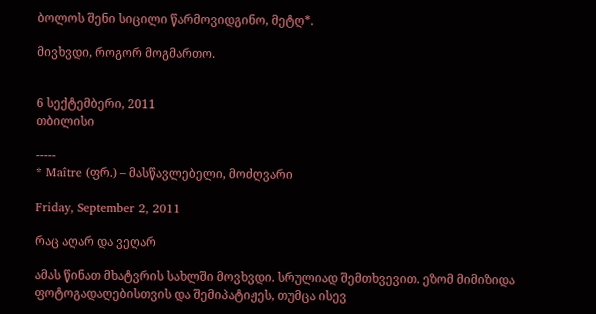ბოლოს შენი სიცილი წარმოვიდგინო, მეტღ*.

მივხვდი, როგორ მოგმართო.


6 სექტემბერი, 2011
თბილისი

-----
* Maître (ფრ.) – მასწავლებელი, მოძღვარი

Friday, September 2, 2011

რაც აღარ და ვეღარ

ამას წინათ მხატვრის სახლში მოვხვდი. სრულიად შემთხვევით. ეზომ მიმიზიდა ფოტოგადაღებისთვის და შემიპატიჟეს, თუმცა ისევ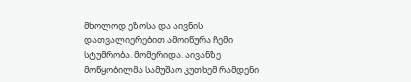მხოლოდ ეზოსა და აივნის დათვალიერებით ამოიწურა ჩემი სტუმრობა. მომერიდა. აივანზე მოწყობილმა სამუშაო კუთხემ რამდენი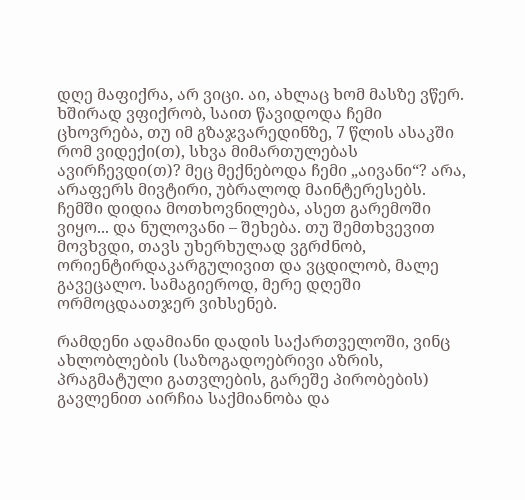დღე მაფიქრა, არ ვიცი. აი, ახლაც ხომ მასზე ვწერ. ხშირად ვფიქრობ, საით წავიდოდა ჩემი ცხოვრება, თუ იმ გზაჯვარედინზე, 7 წლის ასაკში რომ ვიდექი(თ), სხვა მიმართულებას ავირჩევდი(თ)? მეც მექნებოდა ჩემი „აივანი“? არა, არაფერს მივტირი, უბრალოდ მაინტერესებს. ჩემში დიდია მოთხოვნილება, ასეთ გარემოში ვიყო... და ნულოვანი – შეხება. თუ შემთხვევით მოვხვდი, თავს უხერხულად ვგრძნობ, ორიენტირდაკარგულივით და ვცდილობ, მალე გავეცალო. სამაგიეროდ, მერე დღეში ორმოცდაათჯერ ვიხსენებ.

რამდენი ადამიანი დადის საქართველოში, ვინც ახლობლების (საზოგადოებრივი აზრის, პრაგმატული გათვლების, გარეშე პირობების) გავლენით აირჩია საქმიანობა და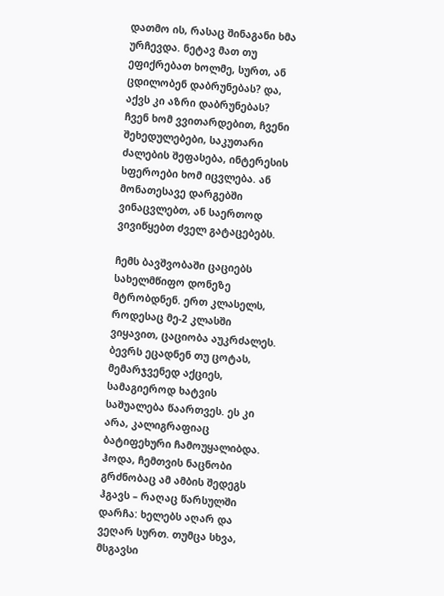დათმო ის, რასაც შინაგანი ხმა ურჩევდა. ნეტავ მათ თუ ეფიქრებათ ხოლმე, სურთ, ან ცდილობენ დაბრუნებას? და, აქვს კი აზრი დაბრუნებას? ჩვენ ხომ ვვითარდებით, ჩვენი შეხედულებები, საკუთარი ძალების შეფასება, ინტერესის სფეროები ხომ იცვლება. ან მონათესავე დარგებში ვინაცვლებთ, ან საერთოდ ვივიწყებთ ძველ გატაცებებს.

ჩემს ბავშვობაში ცაციებს სახელმწიფო დონეზე მტრობდნენ. ერთ კლასელს, როდესაც მე-2 კლასში ვიყავით, ცაციობა აუკრძალეს. ბევრს ეცადნენ თუ ცოტას, მემარჯვენედ აქციეს, სამაგიეროდ ხატვის საშუალება წაართვეს. ეს კი არა, კალიგრაფიაც ბატიფეხური ჩამოუყალიბდა. ჰოდა, ჩემთვის ნაცნობი გრძნობაც ამ ამბის შედეგს ჰგავს – რაღაც წარსულში დარჩა: ხელებს აღარ და ვეღარ სურთ. თუმცა სხვა, მსგავსი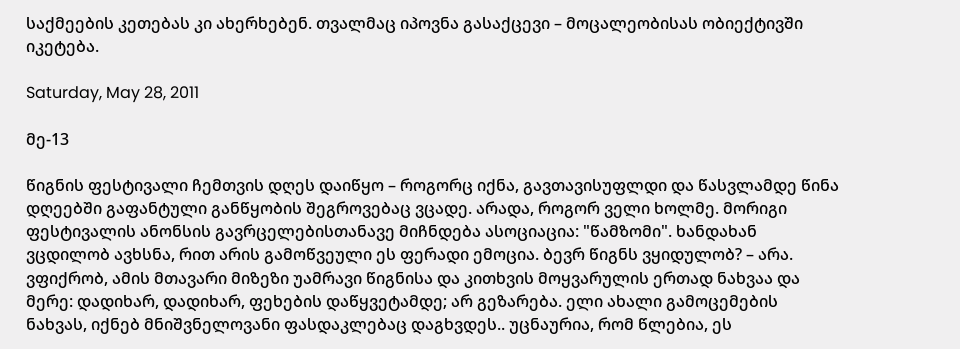საქმეების კეთებას კი ახერხებენ. თვალმაც იპოვნა გასაქცევი – მოცალეობისას ობიექტივში იკეტება.

Saturday, May 28, 2011

მე-13

წიგნის ფესტივალი ჩემთვის დღეს დაიწყო – როგორც იქნა, გავთავისუფლდი და წასვლამდე წინა დღეებში გაფანტული განწყობის შეგროვებაც ვცადე. არადა, როგორ ველი ხოლმე. მორიგი ფესტივალის ანონსის გავრცელებისთანავე მიჩნდება ასოციაცია: "წამზომი". ხანდახან ვცდილობ ავხსნა, რით არის გამოწვეული ეს ფერადი ემოცია. ბევრ წიგნს ვყიდულობ? – არა. ვფიქრობ, ამის მთავარი მიზეზი უამრავი წიგნისა და კითხვის მოყვარულის ერთად ნახვაა და მერე: დადიხარ, დადიხარ, ფეხების დაწყვეტამდე; არ გეზარება. ელი ახალი გამოცემების ნახვას, იქნებ მნიშვნელოვანი ფასდაკლებაც დაგხვდეს.. უცნაურია, რომ წლებია, ეს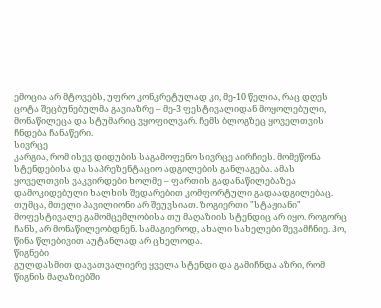ემოცია არ მტოვებს, უფრო კონკრეტულად კი, მე-10 წელია, რაც დღეს ცოტა შეცბუნებულმა გავიაზრე – მე-3 ფესტივალიდან მოყოლებული, მონაწილეცა და სტუმარიც ვყოფილვარ. ჩემს ბლოგზეც ყოველთვის ჩნდება ჩანაწერი.
სივრცე
კარგია, რომ ისევ დიდუბის საგამოფენო სივრცე აირჩიეს. მომეწონა სტენდებისა და საპრეზენტაციო ადგილების განლაგება. ამას ყოველთვის ვაკვირდები ხოლმე – ფართის გადანაწილებაზეა დამოკიდებული ხალხის შედარებით კომფორტული გადაადგილებაც. თუმცა, მთელი პავილიონი არ შეუვსიათ. ზოგიერთი "სტაჟიანი" მოფესტივალე გამომცემლობისა თუ მაღაზიის სტენდიც არ იყო. როგორც ჩანს, არ მონაწილეობდნენ. სამაგიეროდ, ახალი სახელები შევამჩნიე. ჰო, წინა წლებივით აუტანლად არ ცხელოდა.
წიგნები
გულდასმით დავათვალიერე ყველა სტენდი და გამიჩნდა აზრი, რომ წიგნის მაღაზიებში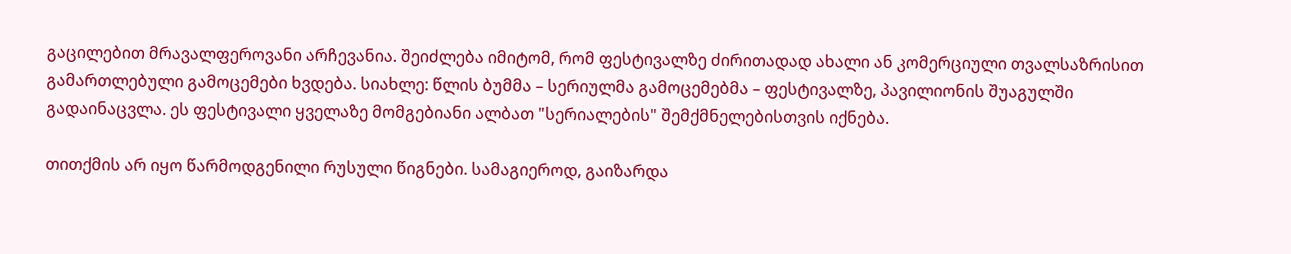გაცილებით მრავალფეროვანი არჩევანია. შეიძლება იმიტომ, რომ ფესტივალზე ძირითადად ახალი ან კომერციული თვალსაზრისით გამართლებული გამოცემები ხვდება. სიახლე: წლის ბუმმა – სერიულმა გამოცემებმა – ფესტივალზე, პავილიონის შუაგულში გადაინაცვლა. ეს ფესტივალი ყველაზე მომგებიანი ალბათ "სერიალების" შემქმნელებისთვის იქნება.

თითქმის არ იყო წარმოდგენილი რუსული წიგნები. სამაგიეროდ, გაიზარდა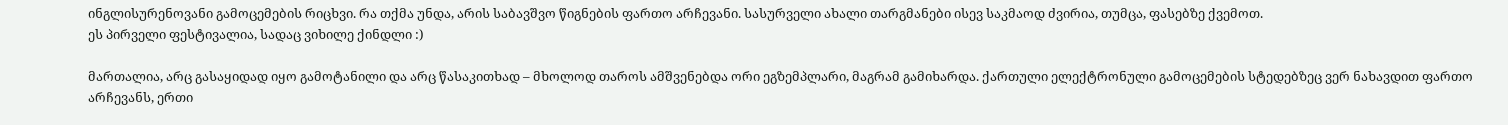ინგლისურენოვანი გამოცემების რიცხვი. რა თქმა უნდა, არის საბავშვო წიგნების ფართო არჩევანი. სასურველი ახალი თარგმანები ისევ საკმაოდ ძვირია, თუმცა, ფასებზე ქვემოთ.
ეს პირველი ფესტივალია, სადაც ვიხილე ქინდლი :)

მართალია, არც გასაყიდად იყო გამოტანილი და არც წასაკითხად – მხოლოდ თაროს ამშვენებდა ორი ეგზემპლარი, მაგრამ გამიხარდა. ქართული ელექტრონული გამოცემების სტედებზეც ვერ ნახავდით ფართო არჩევანს, ერთი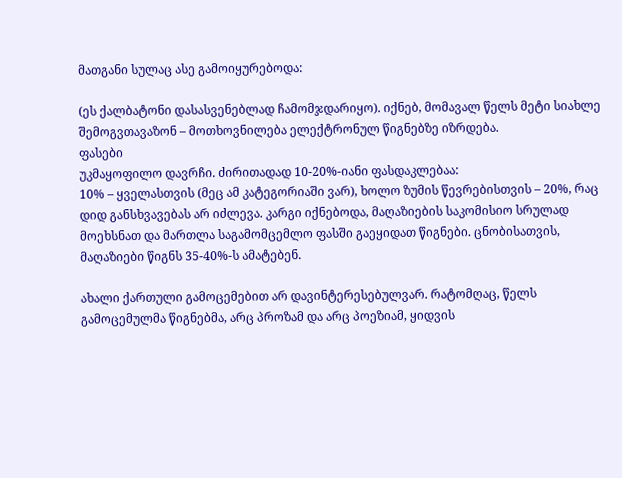მათგანი სულაც ასე გამოიყურებოდა:

(ეს ქალბატონი დასასვენებლად ჩამომჯდარიყო). იქნებ, მომავალ წელს მეტი სიახლე შემოგვთავაზონ – მოთხოვნილება ელექტრონულ წიგნებზე იზრდება.
ფასები
უკმაყოფილო დავრჩი. ძირითადად 10-20%-იანი ფასდაკლებაა:
10% – ყველასთვის (მეც ამ კატეგორიაში ვარ), ხოლო ზუმის წევრებისთვის – 20%, რაც დიდ განსხვავებას არ იძლევა. კარგი იქნებოდა, მაღაზიების საკომისიო სრულად მოეხსნათ და მართლა საგამომცემლო ფასში გაეყიდათ წიგნები. ცნობისათვის, მაღაზიები წიგნს 35-40%-ს ამატებენ.

ახალი ქართული გამოცემებით არ დავინტერესებულვარ. რატომღაც, წელს გამოცემულმა წიგნებმა, არც პროზამ და არც პოეზიამ, ყიდვის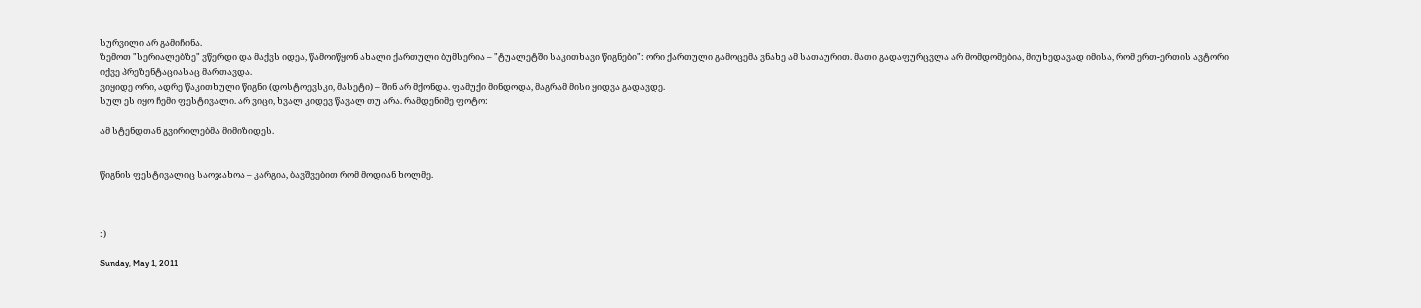სურვილი არ გამიჩინა.
ზემოთ "სერიალებზე" ვწერდი და მაქვს იდეა, წამოიწყონ ახალი ქართული ბუმსერია – "ტუალეტში საკითხავი წიგნები": ორი ქართული გამოცემა ვნახე ამ სათაურით. მათი გადაფურცვლა არ მომდომებია, მიუხედავად იმისა, რომ ერთ-ერთის ავტორი იქვე პრეზენტაციასაც მართავდა.
ვიყიდე ორი, ადრე წაკითხული წიგნი (დოსტოევსკი, მასეტი) – შინ არ მქონდა. ფამუქი მინდოდა, მაგრამ მისი ყიდვა გადავდე.
სულ ეს იყო ჩემი ფესტივალი. არ ვიცი, ხვალ კიდევ წავალ თუ არა. რამდენიმე ფოტო:

ამ სტენდთან გვირილებმა მიმიზიდეს.


წიგნის ფესტივალიც საოჯახოა – კარგია, ბავშვებით რომ მოდიან ხოლმე.



:)

Sunday, May 1, 2011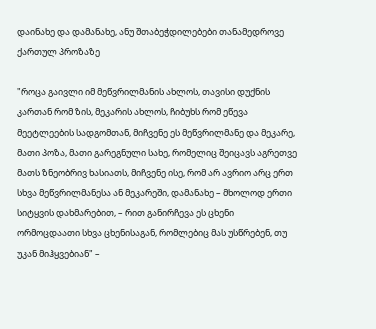დაინახე და დამანახე, ანუ შთაბეჭდილებები თანამედროვე ქართულ პროზაზე

"როცა გაივლი იმ მეწვრილმანის ახლოს, თავისი დუქნის კართან რომ ზის, მეკარის ახლოს, ჩიბუხს რომ ეწევა მეეტლეების სადგომთან, მიჩვენე ეს მეწვრილმანე და მეკარე, მათი პოზა, მათი გარეგნული სახე, რომელიც შეიცავს აგრეთვე მათს ზნეობრივ ხასიათს, მიჩვენე ისე, რომ არ ავრიო არც ერთ სხვა მეწვრილმანესა ან მეკარეში, დამანახე – მხოლოდ ერთი სიტყვის დახმარებით, – რით განირჩევა ეს ცხენი ორმოცდაათი სხვა ცხენისაგან, რომლებიც მას უსწრებენ, თუ უკან მიჰყვებიან" –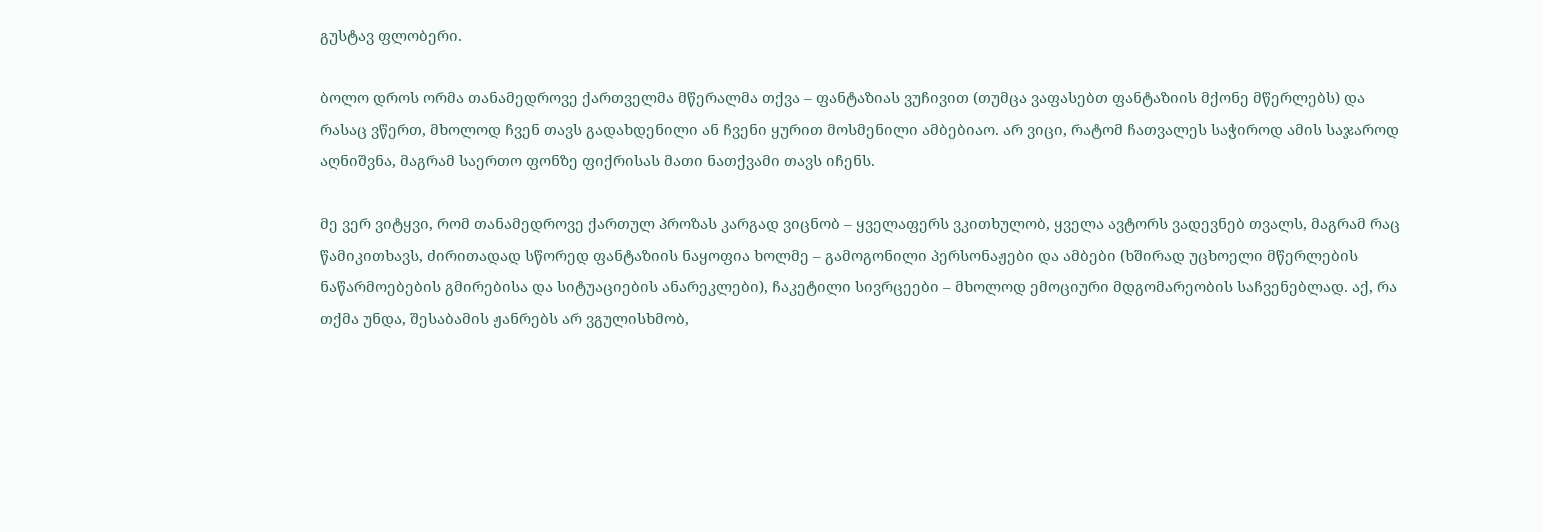გუსტავ ფლობერი.

ბოლო დროს ორმა თანამედროვე ქართველმა მწერალმა თქვა – ფანტაზიას ვუჩივით (თუმცა ვაფასებთ ფანტაზიის მქონე მწერლებს) და რასაც ვწერთ, მხოლოდ ჩვენ თავს გადახდენილი ან ჩვენი ყურით მოსმენილი ამბებიაო. არ ვიცი, რატომ ჩათვალეს საჭიროდ ამის საჯაროდ აღნიშვნა, მაგრამ საერთო ფონზე ფიქრისას მათი ნათქვამი თავს იჩენს.

მე ვერ ვიტყვი, რომ თანამედროვე ქართულ პროზას კარგად ვიცნობ – ყველაფერს ვკითხულობ, ყველა ავტორს ვადევნებ თვალს, მაგრამ რაც წამიკითხავს, ძირითადად სწორედ ფანტაზიის ნაყოფია ხოლმე – გამოგონილი პერსონაჟები და ამბები (ხშირად უცხოელი მწერლების ნაწარმოებების გმირებისა და სიტუაციების ანარეკლები), ჩაკეტილი სივრცეები – მხოლოდ ემოციური მდგომარეობის საჩვენებლად. აქ, რა თქმა უნდა, შესაბამის ჟანრებს არ ვგულისხმობ,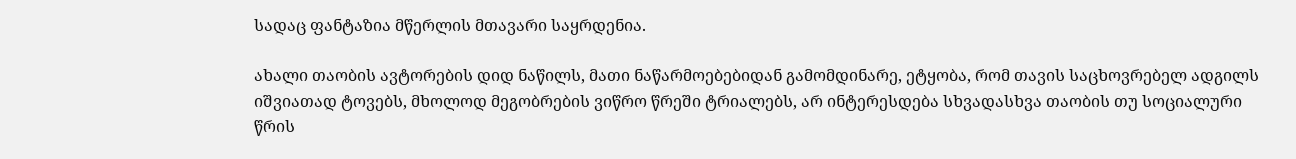სადაც ფანტაზია მწერლის მთავარი საყრდენია.

ახალი თაობის ავტორების დიდ ნაწილს, მათი ნაწარმოებებიდან გამომდინარე, ეტყობა, რომ თავის საცხოვრებელ ადგილს იშვიათად ტოვებს, მხოლოდ მეგობრების ვიწრო წრეში ტრიალებს, არ ინტერესდება სხვადასხვა თაობის თუ სოციალური წრის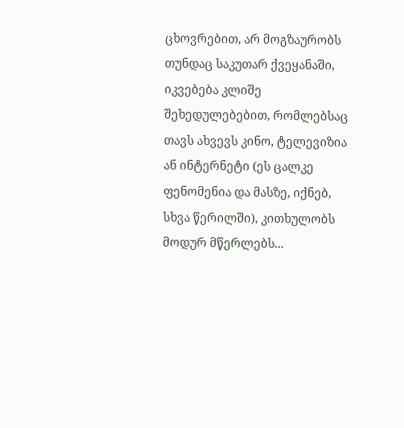ცხოვრებით, არ მოგზაურობს თუნდაც საკუთარ ქვეყანაში, იკვებება კლიშე შეხედულებებით, რომლებსაც თავს ახვევს კინო, ტელევიზია ან ინტერნეტი (ეს ცალკე ფენომენია და მასზე, იქნებ, სხვა წერილში), კითხულობს მოდურ მწერლებს...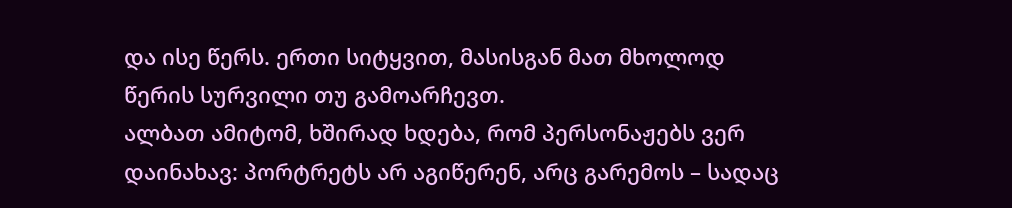და ისე წერს. ერთი სიტყვით, მასისგან მათ მხოლოდ წერის სურვილი თუ გამოარჩევთ.
ალბათ ამიტომ, ხშირად ხდება, რომ პერსონაჟებს ვერ დაინახავ: პორტრეტს არ აგიწერენ, არც გარემოს – სადაც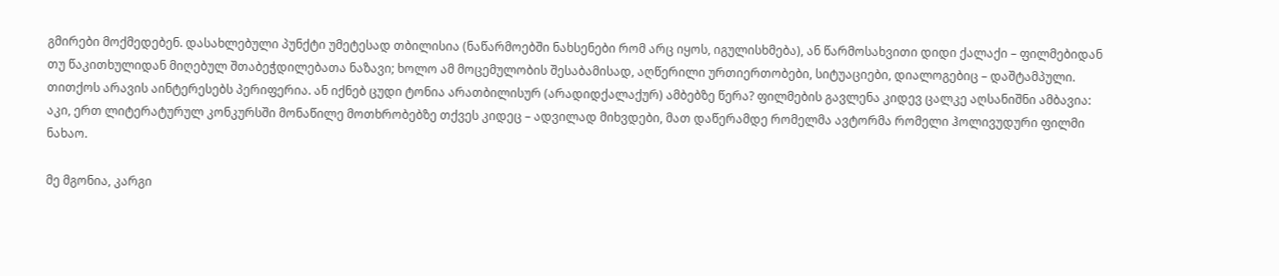გმირები მოქმედებენ. დასახლებული პუნქტი უმეტესად თბილისია (ნაწარმოებში ნახსენები რომ არც იყოს, იგულისხმება), ან წარმოსახვითი დიდი ქალაქი – ფილმებიდან თუ წაკითხულიდან მიღებულ შთაბეჭდილებათა ნაზავი; ხოლო ამ მოცემულობის შესაბამისად, აღწერილი ურთიერთობები, სიტუაციები, დიალოგებიც – დაშტამპული. თითქოს არავის აინტერესებს პერიფერია. ან იქნებ ცუდი ტონია არათბილისურ (არადიდქალაქურ) ამბებზე წერა? ფილმების გავლენა კიდევ ცალკე აღსანიშნი ამბავია: აკი, ერთ ლიტერატურულ კონკურსში მონაწილე მოთხრობებზე თქვეს კიდეც – ადვილად მიხვდები, მათ დაწერამდე რომელმა ავტორმა რომელი ჰოლივუდური ფილმი ნახაო.

მე მგონია, კარგი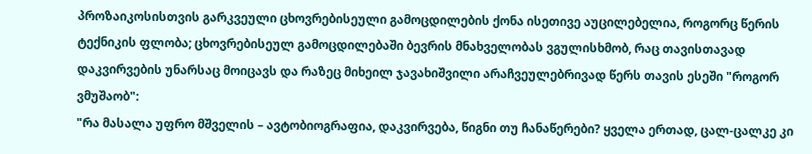პროზაიკოსისთვის გარკვეული ცხოვრებისეული გამოცდილების ქონა ისეთივე აუცილებელია, როგორც წერის ტექნიკის ფლობა; ცხოვრებისეულ გამოცდილებაში ბევრის მნახველობას ვგულისხმობ, რაც თავისთავად დაკვირვების უნარსაც მოიცავს და რაზეც მიხეილ ჯავახიშვილი არაჩვეულებრივად წერს თავის ესეში "როგორ ვმუშაობ":
"რა მასალა უფრო მშველის – ავტობიოგრაფია, დაკვირვება, წიგნი თუ ჩანაწერები? ყველა ერთად, ცალ-ცალკე კი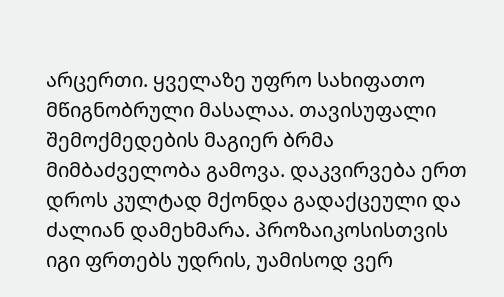არცერთი. ყველაზე უფრო სახიფათო მწიგნობრული მასალაა. თავისუფალი შემოქმედების მაგიერ ბრმა მიმბაძველობა გამოვა. დაკვირვება ერთ დროს კულტად მქონდა გადაქცეული და ძალიან დამეხმარა. პროზაიკოსისთვის იგი ფრთებს უდრის, უამისოდ ვერ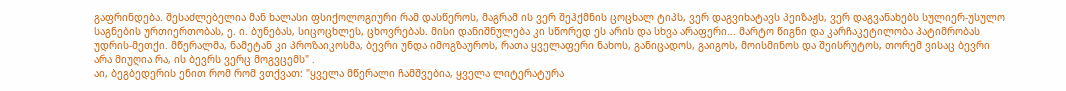გაფრინდება. შესაძლებელია მან ხალასი ფსიქოლოგიური რამ დასწეროს, მაგრამ ის ვერ შეჰქმნის ცოცხალ ტიპს, ვერ დაგვიხატავს პეიზაჟს, ვერ დაგვანახებს სულიერ-უსულო საგნების ურთიერთობას, ე. ი. ბუნებას, სიცოცხლეს, ცხოვრებას. მისი დანიშნულება კი სწორედ ეს არის და სხვა არაფერი... მარტო წიგნი და კარჩაკეტილობა პატიმრობას უდრის-მეთქი. მწერალმა, ნამეტან კი პროზაიკოსმა, ბევრი უნდა იმოგზაუროს, რათა ყველაფერი ნახოს, განიცადოს, გაიგოს, მოისმინოს და შეისრუტოს, თორემ ვისაც ბევრი არა მიუღია რა, ის ბევრს ვერც მოგვცემს" .
აი, ბეგბედერის ენით რომ რომ ვთქვათ: "ყველა მწერალი ჩამშვებია, ყველა ლიტერატურა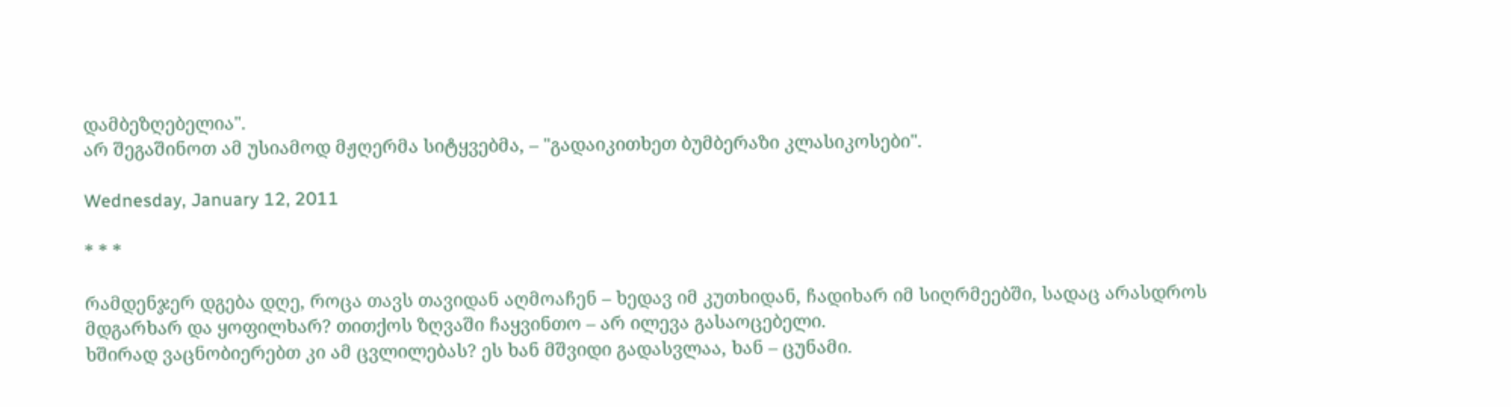დამბეზღებელია".
არ შეგაშინოთ ამ უსიამოდ მჟღერმა სიტყვებმა, – "გადაიკითხეთ ბუმბერაზი კლასიკოსები".

Wednesday, January 12, 2011

* * *

რამდენჯერ დგება დღე, როცა თავს თავიდან აღმოაჩენ – ხედავ იმ კუთხიდან, ჩადიხარ იმ სიღრმეებში, სადაც არასდროს მდგარხარ და ყოფილხარ? თითქოს ზღვაში ჩაყვინთო – არ ილევა გასაოცებელი.
ხშირად ვაცნობიერებთ კი ამ ცვლილებას? ეს ხან მშვიდი გადასვლაა, ხან – ცუნამი.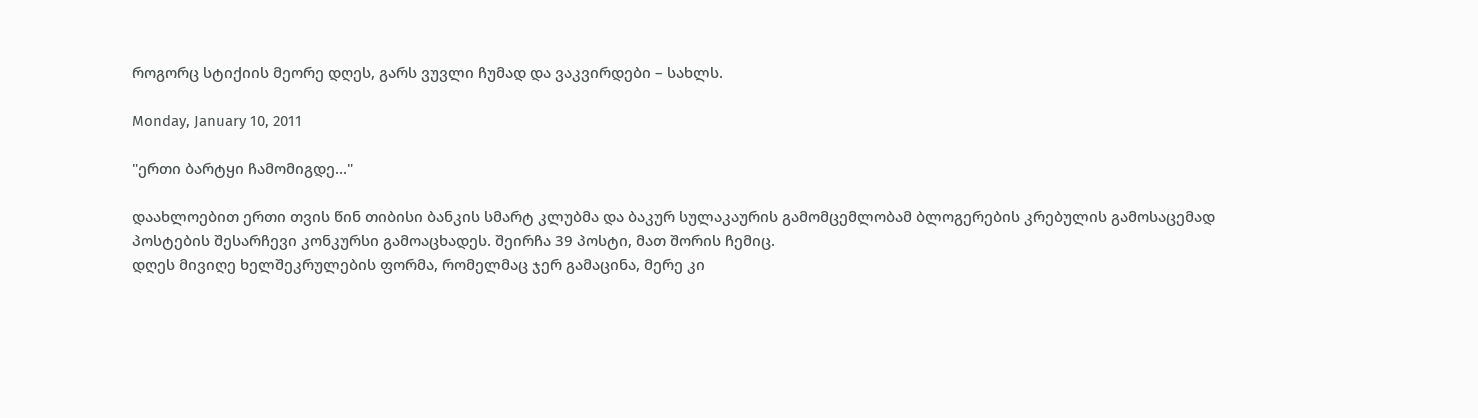როგორც სტიქიის მეორე დღეს, გარს ვუვლი ჩუმად და ვაკვირდები – სახლს.

Monday, January 10, 2011

"ერთი ბარტყი ჩამომიგდე..."

დაახლოებით ერთი თვის წინ თიბისი ბანკის სმარტ კლუბმა და ბაკურ სულაკაურის გამომცემლობამ ბლოგერების კრებულის გამოსაცემად პოსტების შესარჩევი კონკურსი გამოაცხადეს. შეირჩა 39 პოსტი, მათ შორის ჩემიც.
დღეს მივიღე ხელშეკრულების ფორმა, რომელმაც ჯერ გამაცინა, მერე კი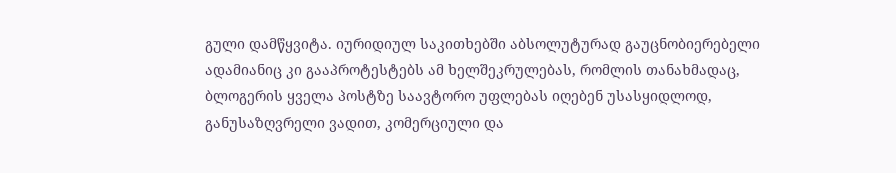გული დამწყვიტა. იურიდიულ საკითხებში აბსოლუტურად გაუცნობიერებელი ადამიანიც კი გააპროტესტებს ამ ხელშეკრულებას, რომლის თანახმადაც, ბლოგერის ყველა პოსტზე საავტორო უფლებას იღებენ უსასყიდლოდ, განუსაზღვრელი ვადით, კომერციული და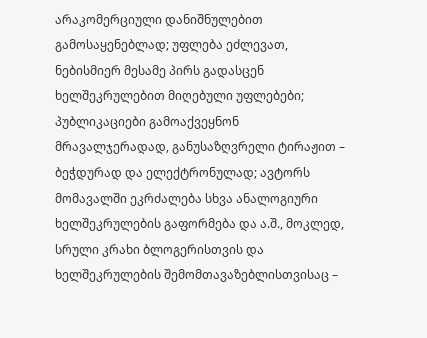არაკომერციული დანიშნულებით გამოსაყენებლად; უფლება ეძლევათ, ნებისმიერ მესამე პირს გადასცენ ხელშეკრულებით მიღებული უფლებები; პუბლიკაციები გამოაქვეყნონ მრავალჯერადად, განუსაზღვრელი ტირაჟით – ბეჭდურად და ელექტრონულად; ავტორს მომავალში ეკრძალება სხვა ანალოგიური ხელშეკრულების გაფორმება და ა.შ., მოკლედ, სრული კრახი ბლოგერისთვის და ხელშეკრულების შემომთავაზებლისთვისაც –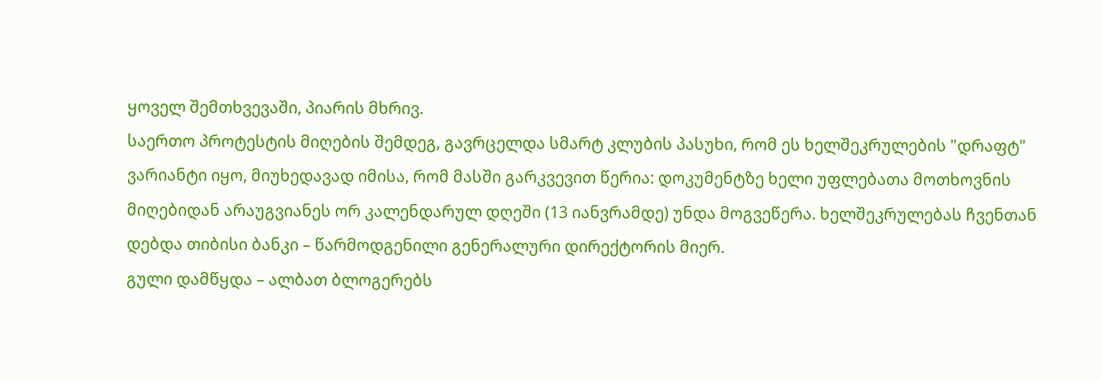ყოველ შემთხვევაში, პიარის მხრივ.
საერთო პროტესტის მიღების შემდეგ, გავრცელდა სმარტ კლუბის პასუხი, რომ ეს ხელშეკრულების "დრაფტ" ვარიანტი იყო, მიუხედავად იმისა, რომ მასში გარკვევით წერია: დოკუმენტზე ხელი უფლებათა მოთხოვნის მიღებიდან არაუგვიანეს ორ კალენდარულ დღეში (13 იანვრამდე) უნდა მოგვეწერა. ხელშეკრულებას ჩვენთან დებდა თიბისი ბანკი – წარმოდგენილი გენერალური დირექტორის მიერ.
გული დამწყდა – ალბათ ბლოგერებს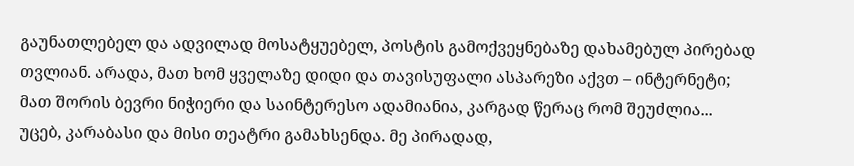გაუნათლებელ და ადვილად მოსატყუებელ, პოსტის გამოქვეყნებაზე დახამებულ პირებად თვლიან. არადა, მათ ხომ ყველაზე დიდი და თავისუფალი ასპარეზი აქვთ – ინტერნეტი; მათ შორის ბევრი ნიჭიერი და საინტერესო ადამიანია, კარგად წერაც რომ შეუძლია...
უცებ, კარაბასი და მისი თეატრი გამახსენდა. მე პირადად,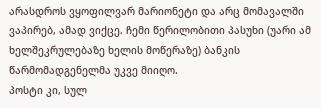არასდროს ვყოფილვარ მარიონეტი და არც მომავალში ვაპირებ, ამად ვიქცე. ჩემი წერილობითი პასუხი (უარი ამ ხელშეკრულებაზე ხელის მოწერაზე) ბანკის წარმომადგენელმა უკვე მიიღო.
პოსტი კი, სულ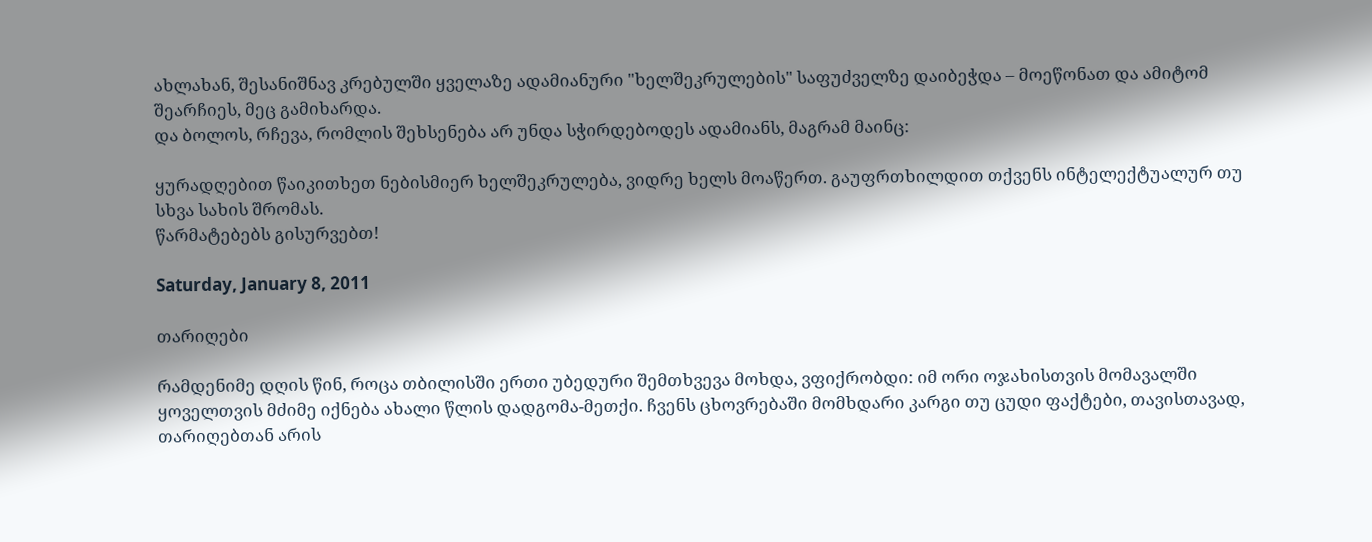ახლახან, შესანიშნავ კრებულში ყველაზე ადამიანური "ხელშეკრულების" საფუძველზე დაიბეჭდა – მოეწონათ და ამიტომ შეარჩიეს, მეც გამიხარდა.
და ბოლოს, რჩევა, რომლის შეხსენება არ უნდა სჭირდებოდეს ადამიანს, მაგრამ მაინც:

ყურადღებით წაიკითხეთ ნებისმიერ ხელშეკრულება, ვიდრე ხელს მოაწერთ. გაუფრთხილდით თქვენს ინტელექტუალურ თუ სხვა სახის შრომას.
წარმატებებს გისურვებთ!

Saturday, January 8, 2011

თარიღები

რამდენიმე დღის წინ, როცა თბილისში ერთი უბედური შემთხვევა მოხდა, ვფიქრობდი: იმ ორი ოჯახისთვის მომავალში ყოველთვის მძიმე იქნება ახალი წლის დადგომა-მეთქი. ჩვენს ცხოვრებაში მომხდარი კარგი თუ ცუდი ფაქტები, თავისთავად, თარიღებთან არის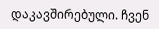დაკავშირებული. ჩვენ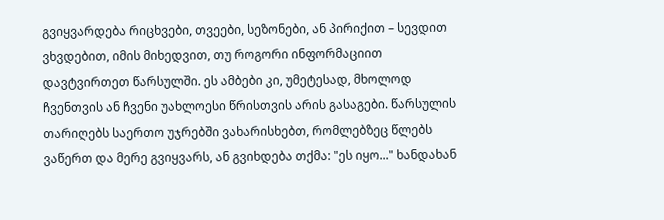გვიყვარდება რიცხვები, თვეები, სეზონები, ან პირიქით – სევდით ვხვდებით, იმის მიხედვით, თუ როგორი ინფორმაციით დავტვირთეთ წარსულში. ეს ამბები კი, უმეტესად, მხოლოდ ჩვენთვის ან ჩვენი უახლოესი წრისთვის არის გასაგები. წარსულის თარიღებს საერთო უჯრებში ვახარისხებთ, რომლებზეც წლებს ვაწერთ და მერე გვიყვარს, ან გვიხდება თქმა: "ეს იყო..." ხანდახან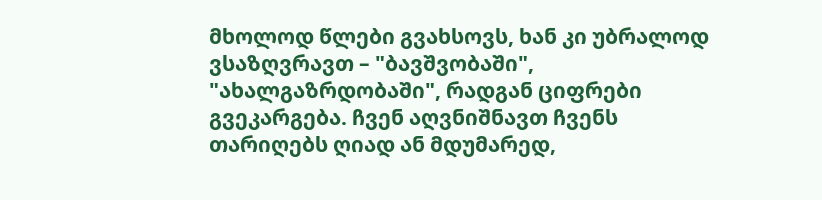მხოლოდ წლები გვახსოვს, ხან კი უბრალოდ ვსაზღვრავთ – "ბავშვობაში", "ახალგაზრდობაში", რადგან ციფრები გვეკარგება. ჩვენ აღვნიშნავთ ჩვენს თარიღებს ღიად ან მდუმარედ,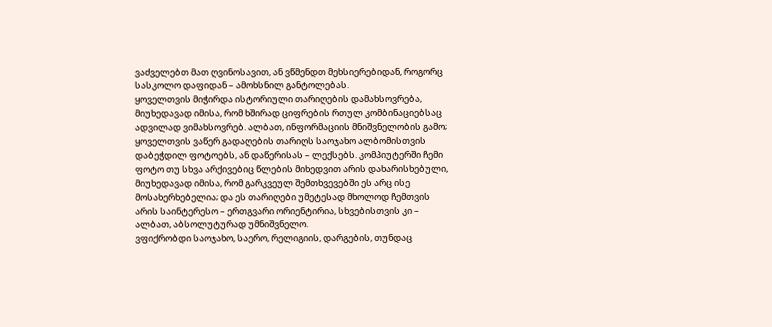ვაძველებთ მათ ღვინოსავით, ან ვწმენდთ მეხსიერებიდან, როგორც სასკოლო დაფიდან – ამოხსნილ განტოლებას.
ყოველთვის მიჭირდა ისტორიული თარიღების დამახსოვრება, მიუხედავად იმისა, რომ ხშირად ციფრების რთულ კომბინაციებსაც ადვილად ვიმახსოვრებ. ალბათ, ინფორმაციის მნიშვნელობის გამო; ყოველთვის ვაწერ გადაღების თარიღს საოჯახო ალბომისთვის დაბეჭდილ ფოტოებს, ან დაწერისას – ლექსებს. კომპიუტერში ჩემი ფოტო თუ სხვა არქივებიც წლების მიხედვით არის დახარისხებული, მიუხედავად იმისა, რომ გარკვეულ შემთხვევებში ეს არც ისე მოსახერხებელია; და ეს თარიღები უმეტესად მხოლოდ ჩემთვის არის საინტერესო – ერთგვარი ორიენტირია, სხვებისთვის კი – ალბათ, აბსოლუტურად უმნიშვნელო.
ვფიქრობდი საოჯახო, საერო, რელიგიის, დარგების, თუნდაც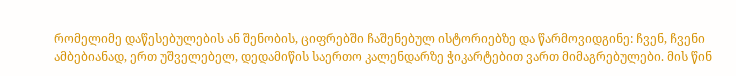რომელიმე დაწესებულების ან შენობის, ციფრებში ჩაშენებულ ისტორიებზე და წარმოვიდგინე: ჩვენ, ჩვენი ამბებიანად, ერთ უშველებელ, დედამიწის საერთო კალენდარზე ჭიკარტებით ვართ მიმაგრებულები. მის წინ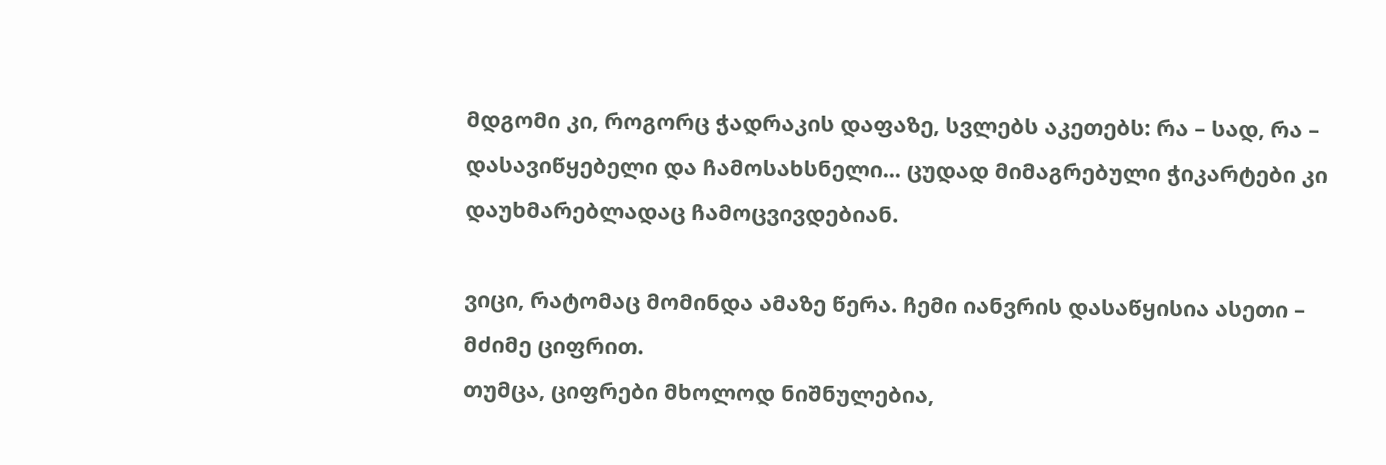მდგომი კი, როგორც ჭადრაკის დაფაზე, სვლებს აკეთებს: რა – სად, რა – დასავიწყებელი და ჩამოსახსნელი... ცუდად მიმაგრებული ჭიკარტები კი დაუხმარებლადაც ჩამოცვივდებიან.

ვიცი, რატომაც მომინდა ამაზე წერა. ჩემი იანვრის დასაწყისია ასეთი – მძიმე ციფრით.
თუმცა, ციფრები მხოლოდ ნიშნულებია,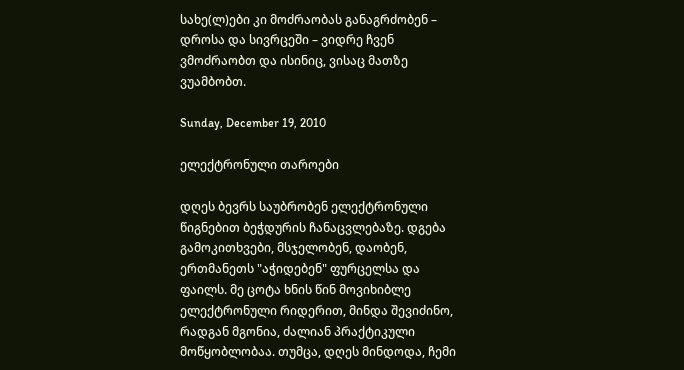სახე(ლ)ები კი მოძრაობას განაგრძობენ – დროსა და სივრცეში – ვიდრე ჩვენ ვმოძრაობთ და ისინიც, ვისაც მათზე ვუამბობთ.

Sunday, December 19, 2010

ელექტრონული თაროები

დღეს ბევრს საუბრობენ ელექტრონული წიგნებით ბეჭდურის ჩანაცვლებაზე. დგება გამოკითხვები, მსჯელობენ, დაობენ, ერთმანეთს "აჭიდებენ" ფურცელსა და ფაილს. მე ცოტა ხნის წინ მოვიხიბლე ელექტრონული რიდერით, მინდა შევიძინო, რადგან მგონია, ძალიან პრაქტიკული მოწყობლობაა. თუმცა, დღეს მინდოდა, ჩემი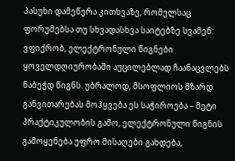პასუხი დამეწერა კითხვაზე, რომელსაც ფორუმებსა თუ სხვადასხვა საიტებზე სვამენ: ვფიქრობ, ელექტრონული წიგნები ყოველდღიურობაში აუცილებლად ჩაანაცვლებს ნაბეჭდ წიგნს. უბრალოდ, მსოფლიოს მზარდ განვითარებას მოჰყვება ეს საჭიროება – მეტი პრაქტიკულობის გამო, ელექტრონული წიგნის გამოყენება უფრო მისაღები გახდება,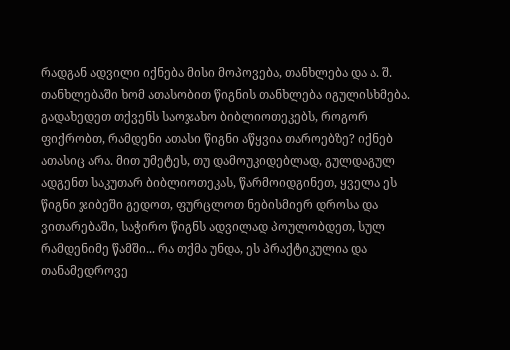რადგან ადვილი იქნება მისი მოპოვება, თანხლება და ა. შ. თანხლებაში ხომ ათასობით წიგნის თანხლება იგულისხმება.
გადახედეთ თქვენს საოჯახო ბიბლიოთეკებს, როგორ ფიქრობთ, რამდენი ათასი წიგნი აწყვია თაროებზე? იქნებ ათასიც არა. მით უმეტეს, თუ დამოუკიდებლად, გულდაგულ ადგენთ საკუთარ ბიბლიოთეკას, წარმოიდგინეთ, ყველა ეს წიგნი ჯიბეში გედოთ, ფურცლოთ ნებისმიერ დროსა და ვითარებაში, საჭირო წიგნს ადვილად პოულობდეთ, სულ რამდენიმე წამში... რა თქმა უნდა, ეს პრაქტიკულია და თანამედროვე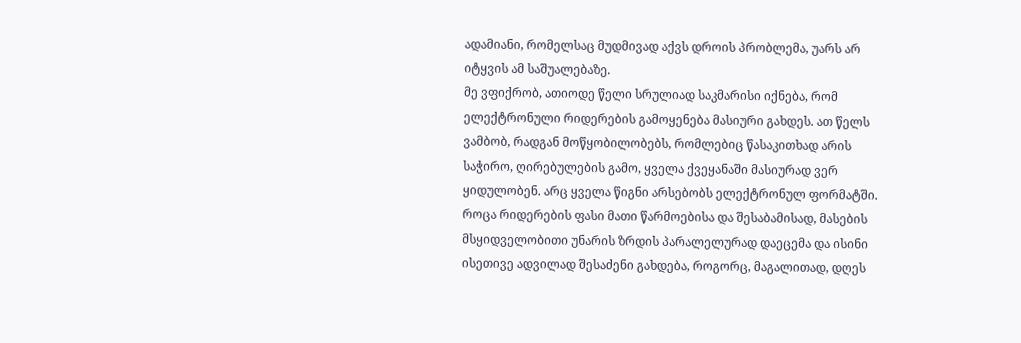ადამიანი, რომელსაც მუდმივად აქვს დროის პრობლემა, უარს არ იტყვის ამ საშუალებაზე.
მე ვფიქრობ, ათიოდე წელი სრულიად საკმარისი იქნება, რომ ელექტრონული რიდერების გამოყენება მასიური გახდეს. ათ წელს ვამბობ, რადგან მოწყობილობებს, რომლებიც წასაკითხად არის საჭირო, ღირებულების გამო, ყველა ქვეყანაში მასიურად ვერ ყიდულობენ. არც ყველა წიგნი არსებობს ელექტრონულ ფორმატში. როცა რიდერების ფასი მათი წარმოებისა და შესაბამისად, მასების მსყიდველობითი უნარის ზრდის პარალელურად დაეცემა და ისინი ისეთივე ადვილად შესაძენი გახდება, როგორც, მაგალითად, დღეს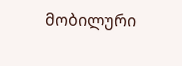მობილური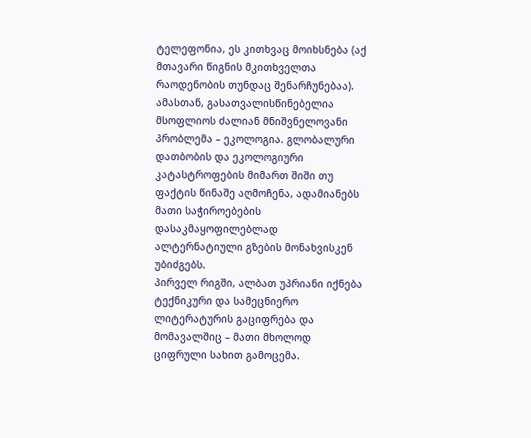ტელეფონია, ეს კითხვაც მოიხსნება (აქ მთავარი წიგნის მკითხველთა რაოდენობის თუნდაც შენარჩუნებაა). ამასთან, გასათვალისწინებელია მსოფლიოს ძალიან მნიშვნელოვანი პრობლემა – ეკოლოგია. გლობალური დათბობის და ეკოლოგიური კატასტროფების მიმართ შიში თუ ფაქტის წინაშე აღმოჩენა, ადამიანებს მათი საჭიროებების დასაკმაყოფილებლად ალტერნატიული გზების მონახვისკენ უბიძგებს.
პირველ რიგში, ალბათ უპრიანი იქნება ტექნიკური და სამეცნიერო ლიტერატურის გაციფრება და მომავალშიც – მათი მხოლოდ ციფრული სახით გამოცემა.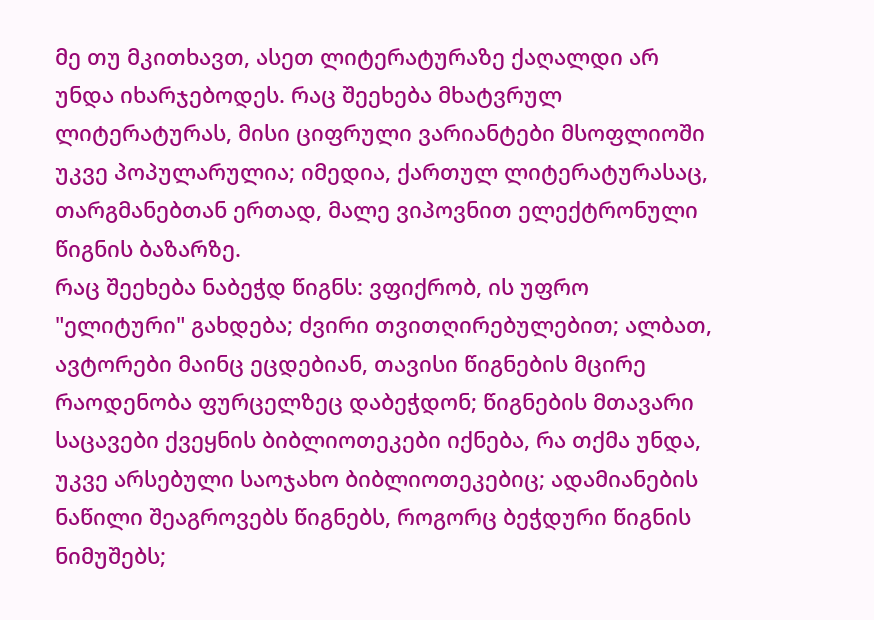მე თუ მკითხავთ, ასეთ ლიტერატურაზე ქაღალდი არ უნდა იხარჯებოდეს. რაც შეეხება მხატვრულ ლიტერატურას, მისი ციფრული ვარიანტები მსოფლიოში უკვე პოპულარულია; იმედია, ქართულ ლიტერატურასაც, თარგმანებთან ერთად, მალე ვიპოვნით ელექტრონული წიგნის ბაზარზე.
რაც შეეხება ნაბეჭდ წიგნს: ვფიქრობ, ის უფრო "ელიტური" გახდება; ძვირი თვითღირებულებით; ალბათ, ავტორები მაინც ეცდებიან, თავისი წიგნების მცირე რაოდენობა ფურცელზეც დაბეჭდონ; წიგნების მთავარი საცავები ქვეყნის ბიბლიოთეკები იქნება, რა თქმა უნდა, უკვე არსებული საოჯახო ბიბლიოთეკებიც; ადამიანების ნაწილი შეაგროვებს წიგნებს, როგორც ბეჭდური წიგნის ნიმუშებს;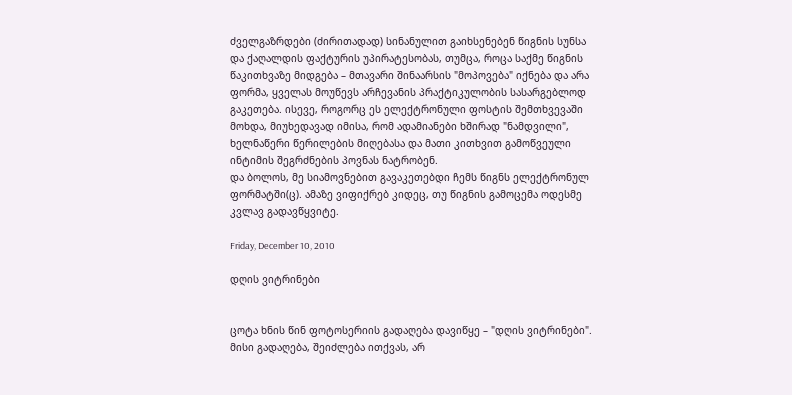ძველგაზრდები (ძირითადად) სინანულით გაიხსენებენ წიგნის სუნსა და ქაღალდის ფაქტურის უპირატესობას, თუმცა, როცა საქმე წიგნის წაკითხვაზე მიდგება – მთავარი შინაარსის "მოპოვება" იქნება და არა ფორმა, ყველას მოუწევს არჩევანის პრაქტიკულობის სასარგებლოდ გაკეთება. ისევე, როგორც ეს ელექტრონული ფოსტის შემთხვევაში მოხდა, მიუხედავად იმისა, რომ ადამიანები ხშირად "ნამდვილი", ხელნაწერი წერილების მიღებასა და მათი კითხვით გამოწვეული ინტიმის შეგრძნების პოვნას ნატრობენ.
და ბოლოს, მე სიამოვნებით გავაკეთებდი ჩემს წიგნს ელექტრონულ ფორმატში(ც). ამაზე ვიფიქრებ კიდეც, თუ წიგნის გამოცემა ოდესმე კვლავ გადავწყვიტე.

Friday, December 10, 2010

დღის ვიტრინები


ცოტა ხნის წინ ფოტოსერიის გადაღება დავიწყე – "დღის ვიტრინები". მისი გადაღება, შეიძლება ითქვას, არ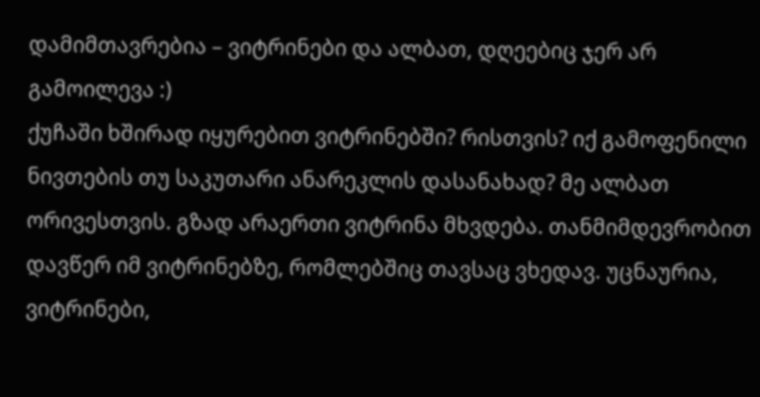დამიმთავრებია – ვიტრინები და ალბათ, დღეებიც ჯერ არ გამოილევა :)
ქუჩაში ხშირად იყურებით ვიტრინებში? რისთვის? იქ გამოფენილი ნივთების თუ საკუთარი ანარეკლის დასანახად? მე ალბათ ორივესთვის. გზად არაერთი ვიტრინა მხვდება. თანმიმდევრობით დავწერ იმ ვიტრინებზე, რომლებშიც თავსაც ვხედავ. უცნაურია, ვიტრინები,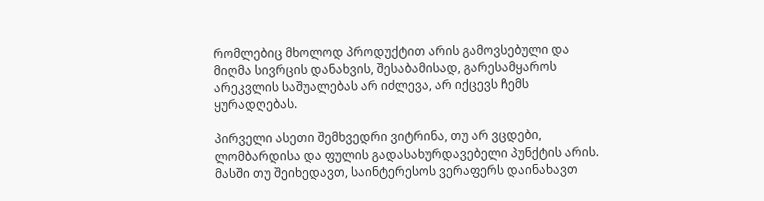რომლებიც მხოლოდ პროდუქტით არის გამოვსებული და მიღმა სივრცის დანახვის, შესაბამისად, გარესამყაროს არეკვლის საშუალებას არ იძლევა, არ იქცევს ჩემს ყურადღებას.

პირველი ასეთი შემხვედრი ვიტრინა, თუ არ ვცდები, ლომბარდისა და ფულის გადასახურდავებელი პუნქტის არის. მასში თუ შეიხედავთ, საინტერესოს ვერაფერს დაინახავთ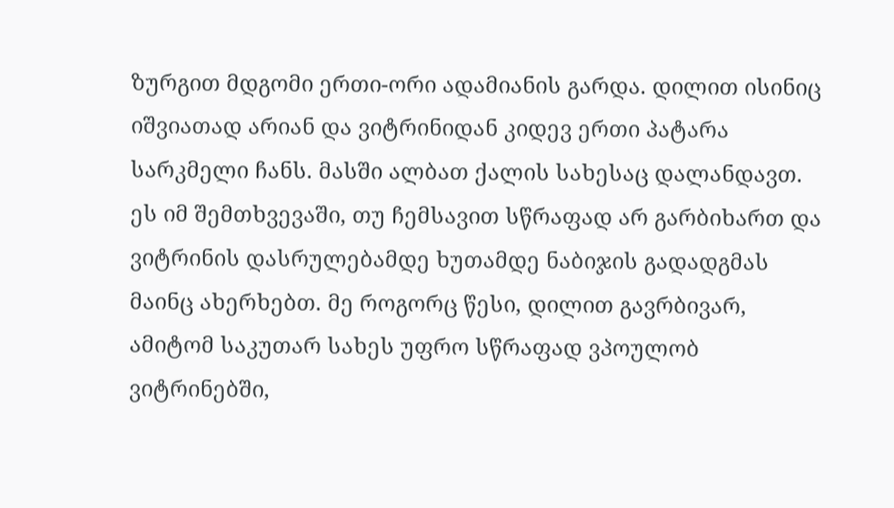ზურგით მდგომი ერთი-ორი ადამიანის გარდა. დილით ისინიც იშვიათად არიან და ვიტრინიდან კიდევ ერთი პატარა სარკმელი ჩანს. მასში ალბათ ქალის სახესაც დალანდავთ. ეს იმ შემთხვევაში, თუ ჩემსავით სწრაფად არ გარბიხართ და ვიტრინის დასრულებამდე ხუთამდე ნაბიჯის გადადგმას მაინც ახერხებთ. მე როგორც წესი, დილით გავრბივარ, ამიტომ საკუთარ სახეს უფრო სწრაფად ვპოულობ ვიტრინებში,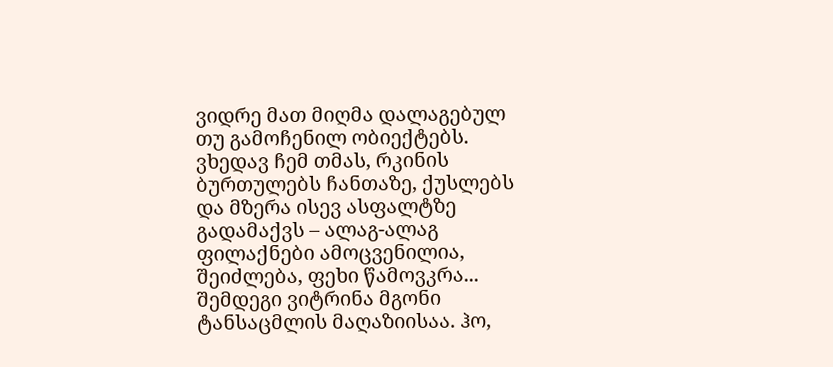ვიდრე მათ მიღმა დალაგებულ თუ გამოჩენილ ობიექტებს. ვხედავ ჩემ თმას, რკინის ბურთულებს ჩანთაზე, ქუსლებს და მზერა ისევ ასფალტზე გადამაქვს – ალაგ-ალაგ ფილაქნები ამოცვენილია, შეიძლება, ფეხი წამოვკრა... შემდეგი ვიტრინა მგონი ტანსაცმლის მაღაზიისაა. ჰო,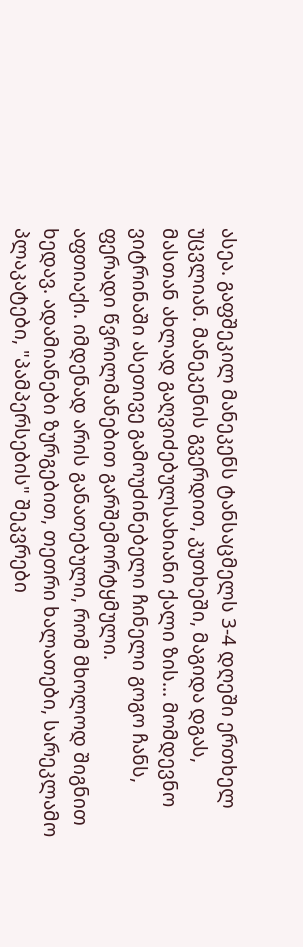ასეა. გაფშეკილ მანეკენს ტანსაცმელს 3-4 დღეში ერთხელ უცვლიან. მანეკენის გვერდით, კუთხეში, მაგიდა დგას, მასთან ახლად გაღვიძებულსახიანი ქალი ზის... მომდევნო ვიტრინაში ასეთივე გამოუძინებელი ჩინელი გოგო ჩანს, ფერადი წვრილმანებით გარშემორტყმული.
აფთიაქი. იმდენად არის განათებული, რომ მხოლოდ შიგნით ხედავ. ადამიანები ზურგებით, თეთრი ხალათები, სარეკლამო პლაკატები, "პამპერსების" შეკვრები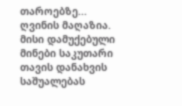თაროებზე...
ღვინის მაღაზია. მისი დამუქებული მინები საკუთარი თავის დანახვის საშუალებას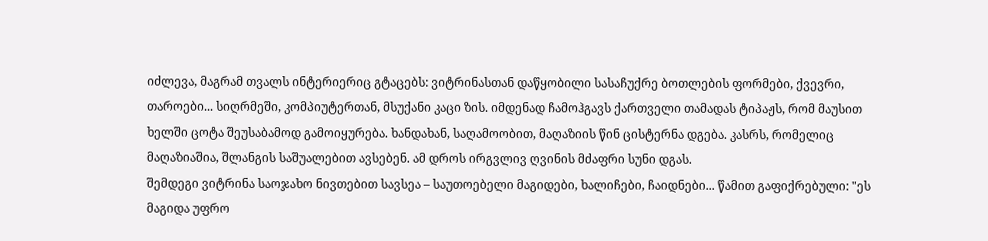იძლევა, მაგრამ თვალს ინტერიერიც გტაცებს: ვიტრინასთან დაწყობილი სასაჩუქრე ბოთლების ფორმები, ქვევრი, თაროები... სიღრმეში, კომპიუტერთან, მსუქანი კაცი ზის. იმდენად ჩამოჰგავს ქართველი თამადას ტიპაჟს, რომ მაუსით ხელში ცოტა შეუსაბამოდ გამოიყურება. ხანდახან, საღამოობით, მაღაზიის წინ ცისტერნა დგება. კასრს, რომელიც მაღაზიაშია, შლანგის საშუალებით ავსებენ. ამ დროს ირგვლივ ღვინის მძაფრი სუნი დგას.
შემდეგი ვიტრინა საოჯახო ნივთებით სავსეა – საუთოებელი მაგიდები, ხალიჩები, ჩაიდნები... წამით გაფიქრებული: "ეს მაგიდა უფრო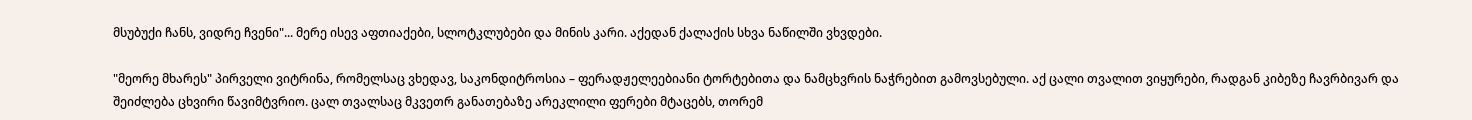მსუბუქი ჩანს, ვიდრე ჩვენი"... მერე ისევ აფთიაქები, სლოტკლუბები და მინის კარი. აქედან ქალაქის სხვა ნაწილში ვხვდები.

"მეორე მხარეს" პირველი ვიტრინა, რომელსაც ვხედავ, საკონდიტროსია – ფერადჟელეებიანი ტორტებითა და ნამცხვრის ნაჭრებით გამოვსებული. აქ ცალი თვალით ვიყურები, რადგან კიბეზე ჩავრბივარ და შეიძლება ცხვირი წავიმტვრიო. ცალ თვალსაც მკვეთრ განათებაზე არეკლილი ფერები მტაცებს, თორემ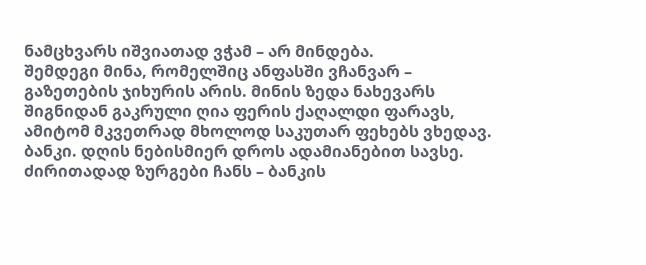ნამცხვარს იშვიათად ვჭამ – არ მინდება.
შემდეგი მინა, რომელშიც ანფასში ვჩანვარ – გაზეთების ჯიხურის არის. მინის ზედა ნახევარს შიგნიდან გაკრული ღია ფერის ქაღალდი ფარავს, ამიტომ მკვეთრად მხოლოდ საკუთარ ფეხებს ვხედავ.
ბანკი. დღის ნებისმიერ დროს ადამიანებით სავსე. ძირითადად ზურგები ჩანს – ბანკის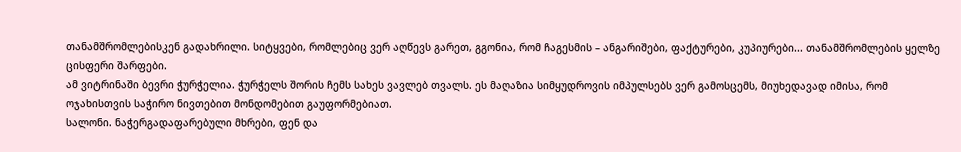თანამშრომლებისკენ გადახრილი. სიტყვები, რომლებიც ვერ აღწევს გარეთ, გგონია, რომ ჩაგესმის – ანგარიშები, ფაქტურები, კუპიურები... თანამშრომლების ყელზე ცისფერი შარფები.
ამ ვიტრინაში ბევრი ჭურჭელია. ჭურჭელს შორის ჩემს სახეს ვავლებ თვალს. ეს მაღაზია სიმყუდროვის იმპულსებს ვერ გამოსცემს, მიუხედავად იმისა, რომ ოჯახისთვის საჭირო ნივთებით მონდომებით გაუფორმებიათ.
სალონი. ნაჭერგადაფარებული მხრები, ფენ და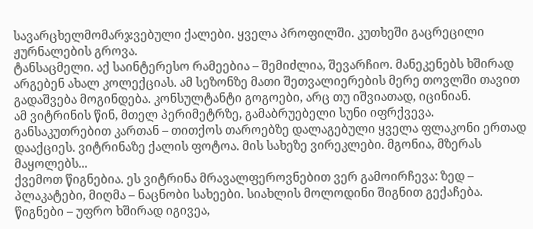სავარცხელმომარჯვებული ქალები. ყველა პროფილში. კუთხეში გაცრეცილი ჟურნალების გროვა.
ტანსაცმელი. აქ საინტერესო რამეებია – შემიძლია, შევარჩიო. მანეკენებს ხშირად არგებენ ახალ კოლექციას. ამ სეზონზე მათი შეთვალიერების მერე თოვლში თავით გადაშვება მოგინდება. კონსულტანტი გოგოები, არც თუ იშვიათად, იცინიან.
ამ ვიტრინის წინ, მთელ პერიმეტრზე, გამაბრუებელი სუნი იფრქვევა. განსაკუთრებით კართან – თითქოს თაროებზე დალაგებული ყველა ფლაკონი ერთად დააქციეს. ვიტრინაზე ქალის ფოტოა. მის სახეზე ვირეკლები. მგონია, მზერას მაყოლებს...
ქვემოთ წიგნებია. ეს ვიტრინა მრავალფეროვნებით ვერ გამოირჩევა: ზედ – პლაკატები, მიღმა – ნაცნობი სახეები. სიახლის მოლოდინი შიგნით გექაჩება. წიგნები – უფრო ხშირად იგივეა,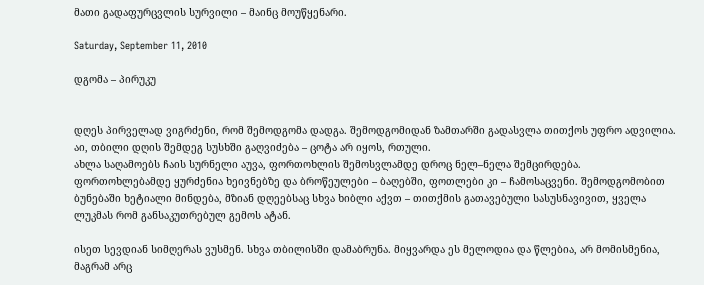მათი გადაფურცვლის სურვილი – მაინც მოუწყენარი.

Saturday, September 11, 2010

დგომა – პირუკუ


დღეს პირველად ვიგრძენი, რომ შემოდგომა დადგა. შემოდგომიდან ზამთარში გადასვლა თითქოს უფრო ადვილია. აი, თბილი დღის შემდეგ სუსხში გაღვიძება – ცოტა არ იყოს, რთული.
ახლა საღამოებს ჩაის სურნელი აუვა, ფორთოხლის შემოსვლამდე დროც ნელ–ნელა შემცირდება. ფორთოხლებამდე ყურძენია ხეივნებზე და ბროწეულები – ბაღებში, ფოთლები კი – ჩამოსაცვენი. შემოდგომობით ბუნებაში ხეტიალი მინდება, მზიან დღეებსაც სხვა ხიბლი აქვთ – თითქმის გათავებული სასუსნავივით, ყველა ლუკმას რომ განსაკუთრებულ გემოს ატან.

ისეთ სევდიან სიმღერას ვუსმენ. სხვა თბილისში დამაბრუნა. მიყვარდა ეს მელოდია და წლებია, არ მომისმენია, მაგრამ არც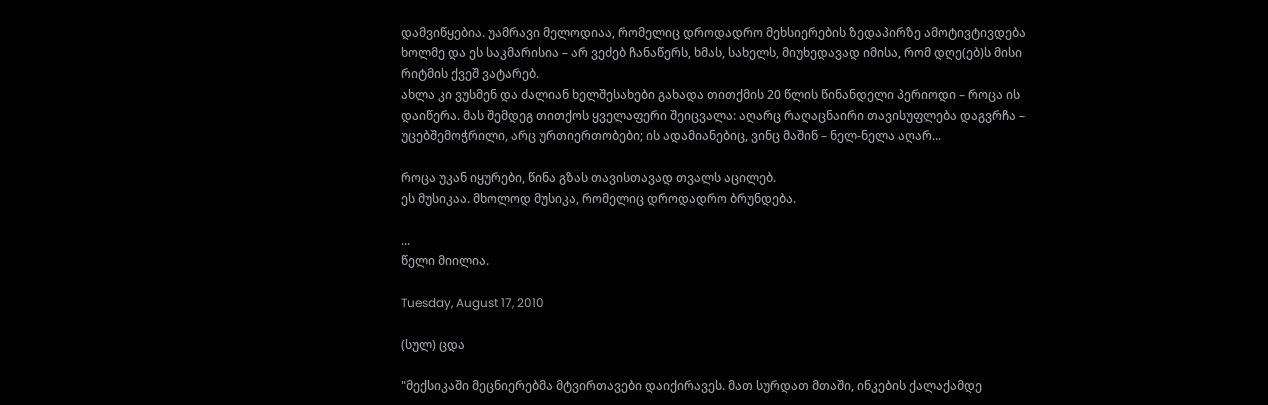დამვიწყებია. უამრავი მელოდიაა, რომელიც დროდადრო მეხსიერების ზედაპირზე ამოტივტივდება ხოლმე და ეს საკმარისია – არ ვეძებ ჩანაწერს, ხმას, სახელს, მიუხედავად იმისა, რომ დღე(ებ)ს მისი რიტმის ქვეშ ვატარებ.
ახლა კი ვუსმენ და ძალიან ხელშესახები გახადა თითქმის 20 წლის წინანდელი პერიოდი – როცა ის დაიწერა. მას შემდეგ თითქოს ყველაფერი შეიცვალა: აღარც რაღაცნაირი თავისუფლება დაგვრჩა – უცებშემოჭრილი, არც ურთიერთობები; ის ადამიანებიც, ვინც მაშინ – ნელ-ნელა აღარ...

როცა უკან იყურები, წინა გზას თავისთავად თვალს აცილებ.
ეს მუსიკაა. მხოლოდ მუსიკა, რომელიც დროდადრო ბრუნდება.

...
წელი მიილია.

Tuesday, August 17, 2010

(სულ) ცდა

"მექსიკაში მეცნიერებმა მტვირთავები დაიქირავეს. მათ სურდათ მთაში, ინკების ქალაქამდე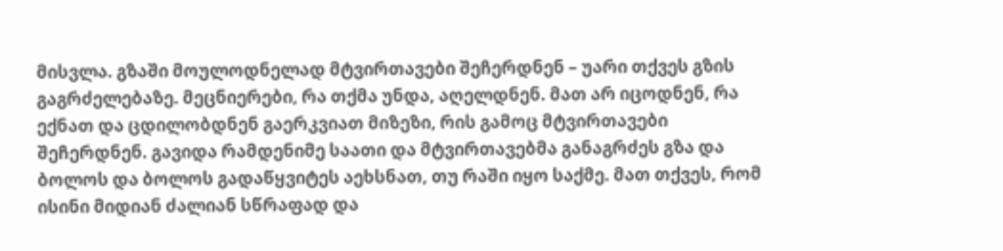მისვლა. გზაში მოულოდნელად მტვირთავები შეჩერდნენ – უარი თქვეს გზის გაგრძელებაზე. მეცნიერები, რა თქმა უნდა, აღელდნენ. მათ არ იცოდნენ, რა ექნათ და ცდილობდნენ გაერკვიათ მიზეზი, რის გამოც მტვირთავები შეჩერდნენ. გავიდა რამდენიმე საათი და მტვირთავებმა განაგრძეს გზა და ბოლოს და ბოლოს გადაწყვიტეს აეხსნათ, თუ რაში იყო საქმე. მათ თქვეს, რომ ისინი მიდიან ძალიან სწრაფად და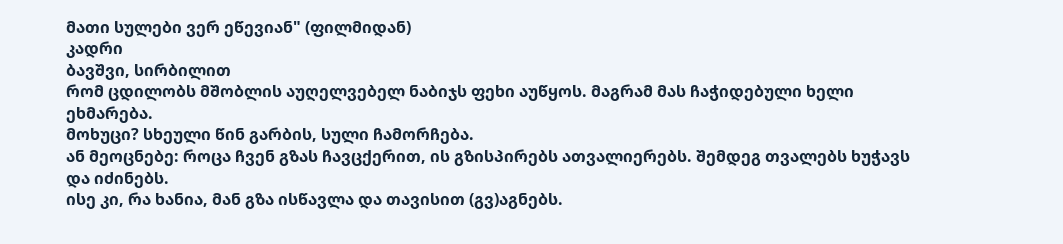მათი სულები ვერ ეწევიან" (ფილმიდან)
კადრი
ბავშვი, სირბილით
რომ ცდილობს მშობლის აუღელვებელ ნაბიჯს ფეხი აუწყოს. მაგრამ მას ჩაჭიდებული ხელი ეხმარება.
მოხუცი? სხეული წინ გარბის, სული ჩამორჩება.
ან მეოცნებე: როცა ჩვენ გზას ჩავცქერით, ის გზისპირებს ათვალიერებს. შემდეგ თვალებს ხუჭავს და იძინებს.
ისე კი, რა ხანია, მან გზა ისწავლა და თავისით (გვ)აგნებს.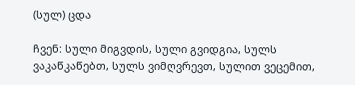(სულ) ცდა

ჩვენ: სული მიგვდის, სული გვიდგია, სულს ვაკაწკაწებთ, სულს ვიმღვრევთ, სულით ვეცემით,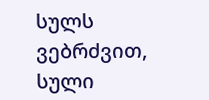სულს ვებრძვით, სული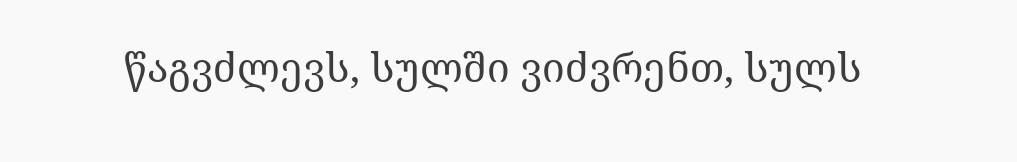წაგვძლევს, სულში ვიძვრენთ, სულს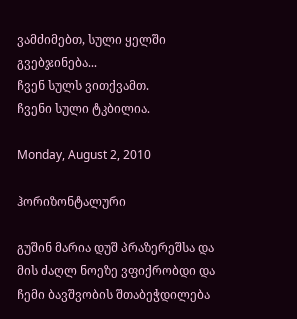ვამძიმებთ, სული ყელში გვებჯინება...
ჩვენ სულს ვითქვამთ.
ჩვენი სული ტკბილია.

Monday, August 2, 2010

ჰორიზონტალური

გუშინ მარია დუშ პრაზერეშსა და მის ძაღლ ნოეზე ვფიქრობდი და ჩემი ბავშვობის შთაბეჭდილება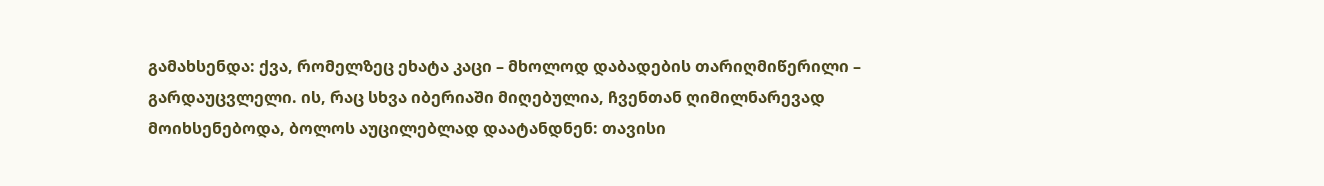გამახსენდა: ქვა, რომელზეც ეხატა კაცი – მხოლოდ დაბადების თარიღმიწერილი – გარდაუცვლელი. ის, რაც სხვა იბერიაში მიღებულია, ჩვენთან ღიმილნარევად მოიხსენებოდა, ბოლოს აუცილებლად დაატანდნენ: თავისი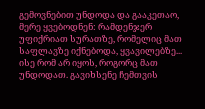გემოვნებით უნდოდა და გააკეთაო, მერე ყვებოდნენ: რამდენჯერ უფიქრიათ სურათზე, რომელიც მათ საფლავზე იქნებოდა, ყვავილებზე... ისე რომ არ იყოს, როგორც მათ უნდოდათ. გავიხსენე ჩემთვის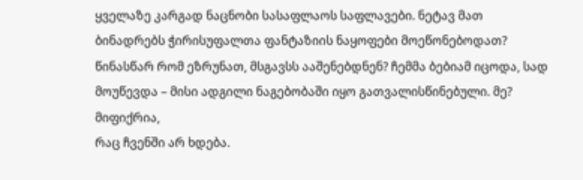ყველაზე კარგად ნაცნობი სასაფლაოს საფლავები. ნეტავ მათ ბინადრებს ჭირისუფალთა ფანტაზიის ნაყოფები მოეწონებოდათ? წინასწარ რომ ეზრუნათ, მსგავსს ააშენებდნენ? ჩემმა ბებიამ იცოდა, სად მოუწევდა – მისი ადგილი ნაგებობაში იყო გათვალისწინებული. მე? მიფიქრია,
რაც ჩვენში არ ხდება.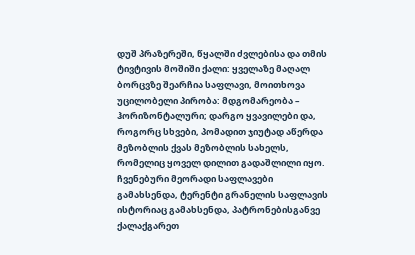დუშ პრაზერეში, წყალში ძვლებისა და თმის ტივტივის მოშიში ქალი: ყველაზე მაღალ ბორცვზე შეარჩია საფლავი, მოითხოვა უცილობელი პირობა: მდგომარეობა – ჰორიზონტალური; დარგო ყვავილები და, როგორც სხვები, პომადით ჯიუტად აწერდა მეზობლის ქვას მეზობლის სახელს, რომელიც ყოველ დილით გადაშლილი იყო. ჩვენებური მეორადი საფლავები გამახსენდა, ტერენტი გრანელის საფლავის ისტორიაც გამახსენდა, პატრონებისგანვე ქალაქგარეთ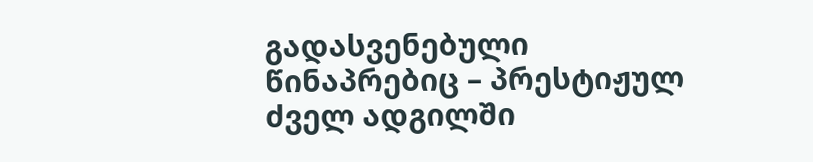გადასვენებული წინაპრებიც – პრესტიჟულ ძველ ადგილში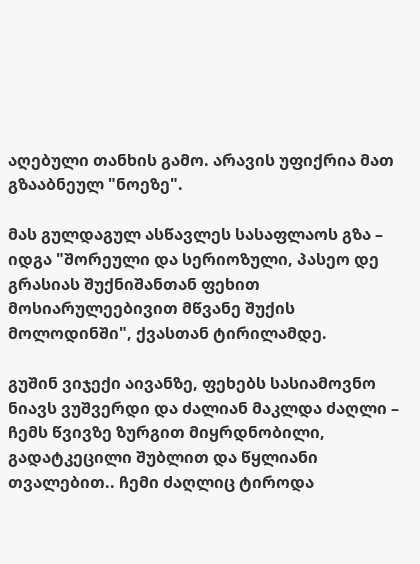აღებული თანხის გამო. არავის უფიქრია მათ გზააბნეულ "ნოეზე".

მას გულდაგულ ასწავლეს სასაფლაოს გზა – იდგა "შორეული და სერიოზული, პასეო დე გრასიას შუქნიშანთან ფეხით მოსიარულეებივით მწვანე შუქის მოლოდინში", ქვასთან ტირილამდე.

გუშინ ვიჯექი აივანზე, ფეხებს სასიამოვნო ნიავს ვუშვერდი და ძალიან მაკლდა ძაღლი – ჩემს წვივზე ზურგით მიყრდნობილი, გადატკეცილი შუბლით და წყლიანი თვალებით.. ჩემი ძაღლიც ტიროდა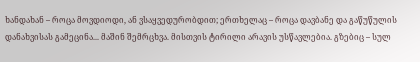ხანდახან – როცა მოვდიოდი, ან ვსაყვედურობდით; ერთხელაც – როცა დავბანე და გაწუწულის დანახვისას გამეცინა... მაშინ შემრცხვა. მისთვის ტირილი არავის უსწავლებია. გზებიც – სულ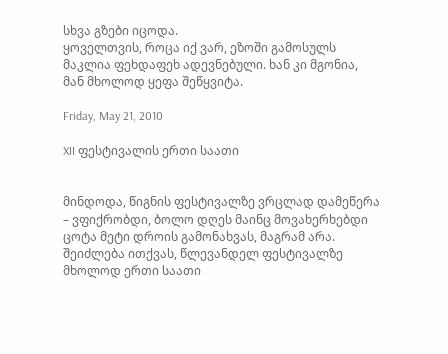სხვა გზები იცოდა.
ყოველთვის, როცა იქ ვარ, ეზოში გამოსულს მაკლია ფეხდაფეხ ადევნებული. ხან კი მგონია, მან მხოლოდ ყეფა შეწყვიტა.

Friday, May 21, 2010

XII ფესტივალის ერთი საათი


მინდოდა, წიგნის ფესტივალზე ვრცლად დამეწერა – ვფიქრობდი, ბოლო დღეს მაინც მოვახერხებდი ცოტა მეტი დროის გამონახვას, მაგრამ არა. შეიძლება ითქვას, წლევანდელ ფესტივალზე მხოლოდ ერთი საათი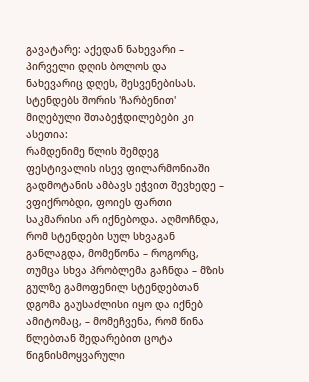გავატარე: აქედან ნახევარი – პირველი დღის ბოლოს და ნახევარიც დღეს, შესვენებისას. სტენდებს შორის 'ჩარბენით' მიღებული შთაბეჭდილებები კი ასეთია:
რამდენიმე წლის შემდეგ ფესტივალის ისევ ფილარმონიაში გადმოტანის ამბავს ეჭვით შევხედე – ვფიქრობდი, ფოიეს ფართი საკმარისი არ იქნებოდა. აღმოჩნდა, რომ სტენდები სულ სხვაგან განლაგდა, მომეწონა – როგორც, თუმცა სხვა პრობლემა გაჩნდა – მზის გულზე გამოფენილ სტენდებთან დგომა გაუსაძლისი იყო და იქნებ ამიტომაც, – მომეჩვენა, რომ წინა წლებთან შედარებით ცოტა წიგნისმოყვარული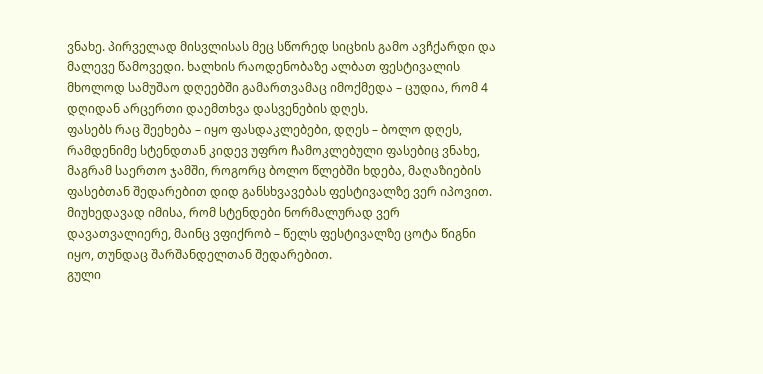ვნახე. პირველად მისვლისას მეც სწორედ სიცხის გამო ავჩქარდი და მალევე წამოვედი. ხალხის რაოდენობაზე ალბათ ფესტივალის მხოლოდ სამუშაო დღეებში გამართვამაც იმოქმედა – ცუდია, რომ 4 დღიდან არცერთი დაემთხვა დასვენების დღეს.
ფასებს რაც შეეხება – იყო ფასდაკლებები, დღეს – ბოლო დღეს, რამდენიმე სტენდთან კიდევ უფრო ჩამოკლებული ფასებიც ვნახე, მაგრამ საერთო ჯამში, როგორც ბოლო წლებში ხდება, მაღაზიების ფასებთან შედარებით დიდ განსხვავებას ფესტივალზე ვერ იპოვით. მიუხედავად იმისა, რომ სტენდები ნორმალურად ვერ დავათვალიერე, მაინც ვფიქრობ – წელს ფესტივალზე ცოტა წიგნი იყო, თუნდაც შარშანდელთან შედარებით.
გული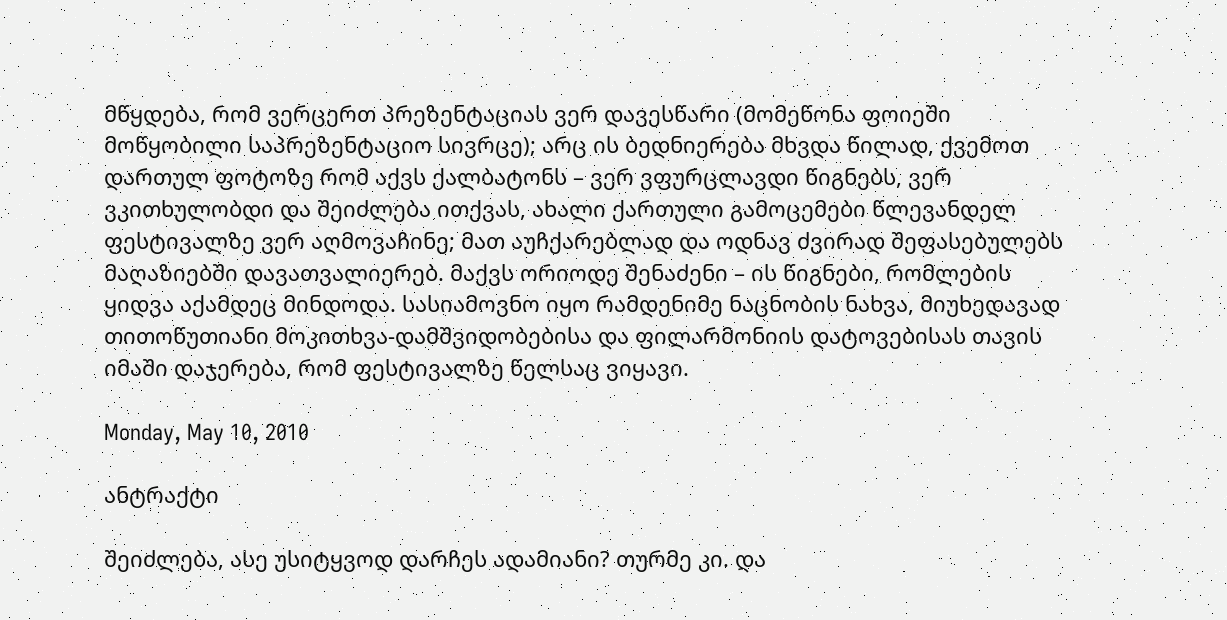მწყდება, რომ ვერცერთ პრეზენტაციას ვერ დავესწარი (მომეწონა ფოიეში მოწყობილი საპრეზენტაციო სივრცე); არც ის ბედნიერება მხვდა წილად, ქვემოთ დართულ ფოტოზე რომ აქვს ქალბატონს – ვერ ვფურცლავდი წიგნებს, ვერ ვკითხულობდი და შეიძლება ითქვას, ახალი ქართული გამოცემები წლევანდელ ფესტივალზე ვერ აღმოვაჩინე; მათ აუჩქარებლად და ოდნავ ძვირად შეფასებულებს მაღაზიებში დავათვალიერებ. მაქვს ორიოდე შენაძენი – ის წიგნები, რომლების ყიდვა აქამდეც მინდოდა. სასიამოვნო იყო რამდენიმე ნაცნობის ნახვა, მიუხედავად თითოწუთიანი მოკითხვა-დამშვიდობებისა და ფილარმონიის დატოვებისას თავის იმაში დაჯერება, რომ ფესტივალზე წელსაც ვიყავი.

Monday, May 10, 2010

ანტრაქტი

შეიძლება, ასე უსიტყვოდ დარჩეს ადამიანი? თურმე კი. და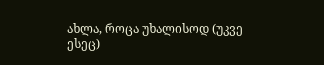ახლა, როცა უხალისოდ (უკვე ესეც)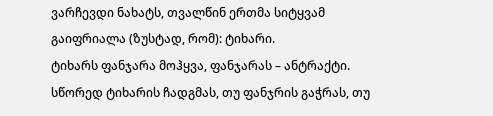ვარჩევდი ნახატს, თვალწინ ერთმა სიტყვამ გაიფრიალა (ზუსტად, რომ): ტიხარი.
ტიხარს ფანჯარა მოჰყვა, ფანჯარას – ანტრაქტი.
სწორედ ტიხარის ჩადგმას, თუ ფანჯრის გაჭრას, თუ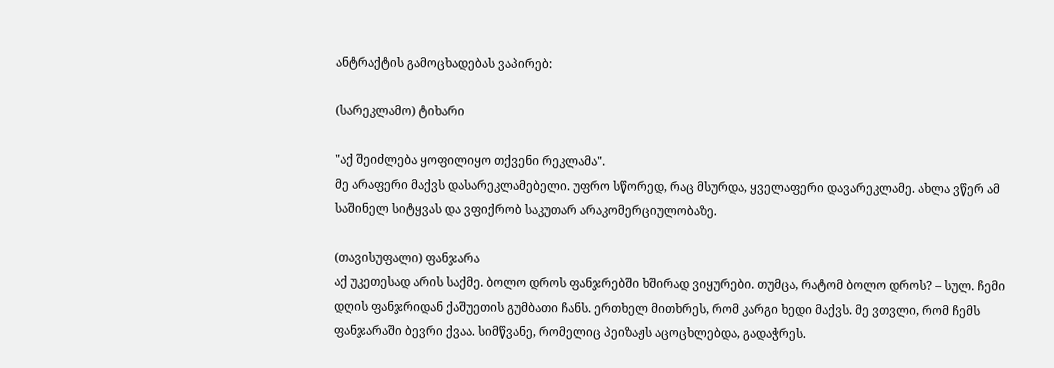ანტრაქტის გამოცხადებას ვაპირებ:

(სარეკლამო) ტიხარი

"აქ შეიძლება ყოფილიყო თქვენი რეკლამა".
მე არაფერი მაქვს დასარეკლამებელი. უფრო სწორედ, რაც მსურდა, ყველაფერი დავარეკლამე. ახლა ვწერ ამ საშინელ სიტყვას და ვფიქრობ საკუთარ არაკომერციულობაზე.

(თავისუფალი) ფანჯარა
აქ უკეთესად არის საქმე. ბოლო დროს ფანჯრებში ხშირად ვიყურები. თუმცა, რატომ ბოლო დროს? – სულ. ჩემი დღის ფანჯრიდან ქაშუეთის გუმბათი ჩანს. ერთხელ მითხრეს, რომ კარგი ხედი მაქვს. მე ვთვლი, რომ ჩემს ფანჯარაში ბევრი ქვაა. სიმწვანე, რომელიც პეიზაჟს აცოცხლებდა, გადაჭრეს.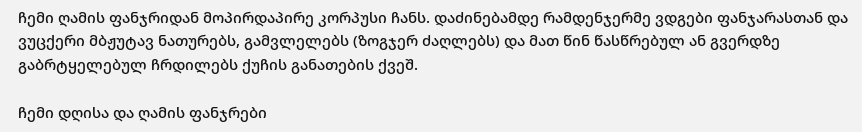ჩემი ღამის ფანჯრიდან მოპირდაპირე კორპუსი ჩანს. დაძინებამდე რამდენჯერმე ვდგები ფანჯარასთან და ვუცქერი მბჟუტავ ნათურებს, გამვლელებს (ზოგჯერ ძაღლებს) და მათ წინ წასწრებულ ან გვერდზე გაბრტყელებულ ჩრდილებს ქუჩის განათების ქვეშ.

ჩემი დღისა და ღამის ფანჯრები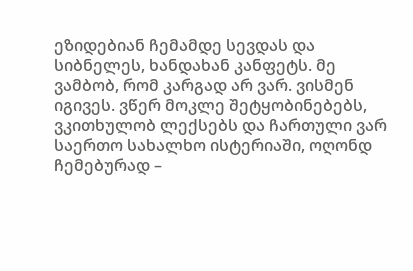ეზიდებიან ჩემამდე სევდას და სიბნელეს, ხანდახან კანფეტს. მე ვამბობ, რომ კარგად არ ვარ. ვისმენ იგივეს. ვწერ მოკლე შეტყობინებებს, ვკითხულობ ლექსებს და ჩართული ვარ საერთო სახალხო ისტერიაში, ოღონდ ჩემებურად –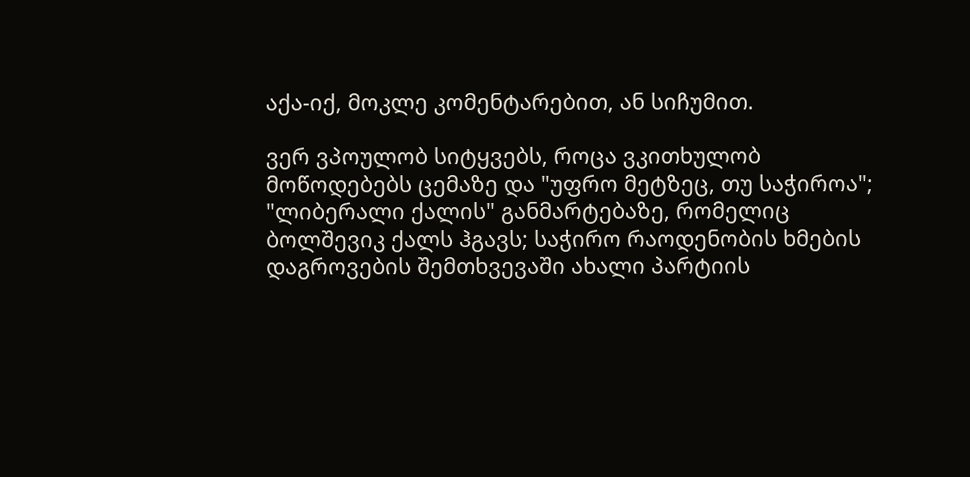აქა-იქ, მოკლე კომენტარებით, ან სიჩუმით.

ვერ ვპოულობ სიტყვებს, როცა ვკითხულობ მოწოდებებს ცემაზე და "უფრო მეტზეც, თუ საჭიროა"; "ლიბერალი ქალის" განმარტებაზე, რომელიც ბოლშევიკ ქალს ჰგავს; საჭირო რაოდენობის ხმების დაგროვების შემთხვევაში ახალი პარტიის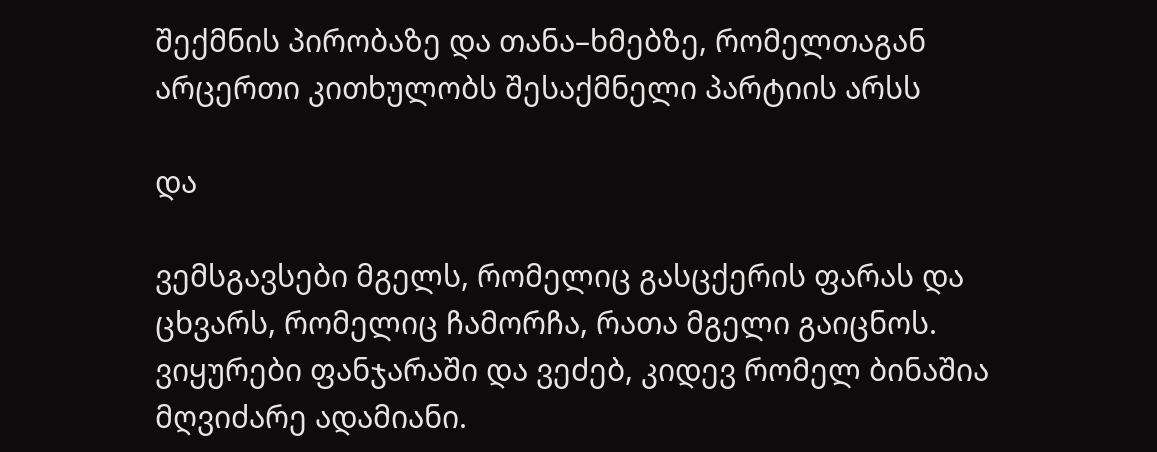შექმნის პირობაზე და თანა–ხმებზე, რომელთაგან არცერთი კითხულობს შესაქმნელი პარტიის არსს

და

ვემსგავსები მგელს, რომელიც გასცქერის ფარას და
ცხვარს, რომელიც ჩამორჩა, რათა მგელი გაიცნოს.
ვიყურები ფანჯარაში და ვეძებ, კიდევ რომელ ბინაშია მღვიძარე ადამიანი.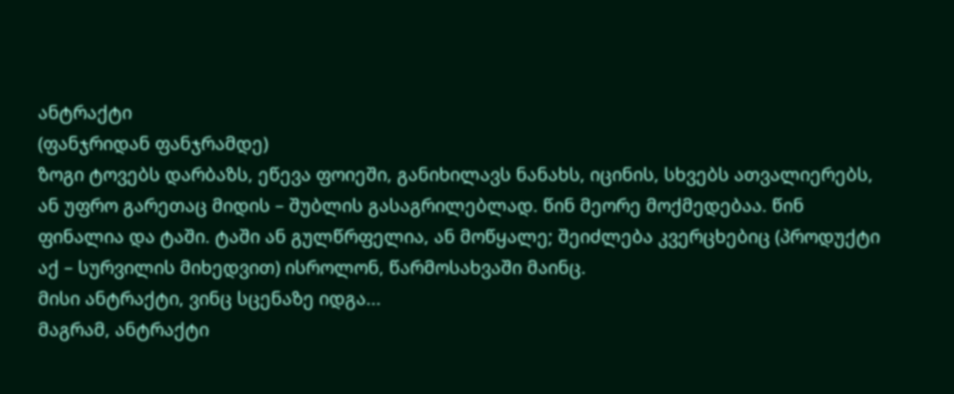ანტრაქტი
(ფანჯრიდან ფანჯრამდე)
ზოგი ტოვებს დარბაზს, ეწევა ფოიეში, განიხილავს ნანახს, იცინის, სხვებს ათვალიერებს, ან უფრო გარეთაც მიდის – შუბლის გასაგრილებლად. წინ მეორე მოქმედებაა. წინ ფინალია და ტაში. ტაში ან გულწრფელია, ან მოწყალე; შეიძლება კვერცხებიც (პროდუქტი აქ – სურვილის მიხედვით) ისროლონ, წარმოსახვაში მაინც.
მისი ანტრაქტი, ვინც სცენაზე იდგა...
მაგრამ, ანტრაქტი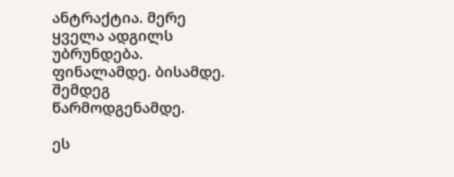ანტრაქტია. მერე ყველა ადგილს უბრუნდება. ფინალამდე. ბისამდე. შემდეგ წარმოდგენამდე.

ეს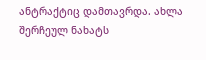ანტრაქტიც დამთავრდა. ახლა შერჩეულ ნახატს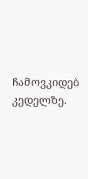ჩამოვკიდებ კედელზე.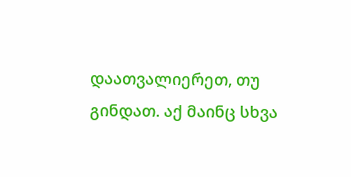დაათვალიერეთ, თუ გინდათ. აქ მაინც სხვა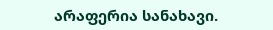არაფერია სანახავი.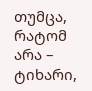თუმცა, რატომ არა – ტიხარი,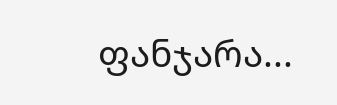ფანჯარა...